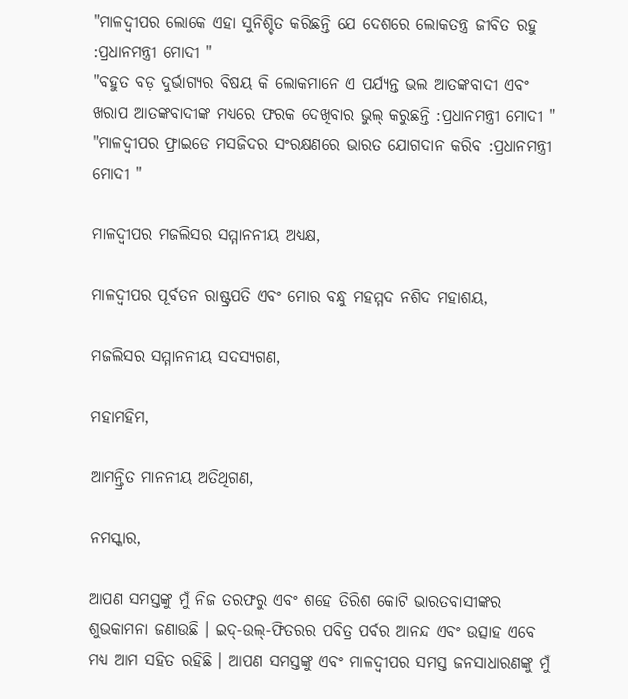"ମାଳଦ୍ଵୀପର ଲୋକେ ଏହା ସୁନିଶ୍ଚିତ କରିଛନ୍ତି ଯେ ଦେଶରେ ଲୋକତନ୍ତ୍ର ଜୀବିତ ରହୁ :ପ୍ରଧାନମନ୍ତ୍ରୀ ମୋଦୀ "
"ବହୁତ ବଡ଼ ଦୁର୍ଭାଗ୍ୟର ବିଷୟ କି ଲୋକମାନେ ଏ ପର୍ଯ୍ୟନ୍ତ ଭଲ ଆତଙ୍କବାଦୀ ଏବଂ ଖରାପ ଆତଙ୍କବାଦୀଙ୍କ ମଧ୍ୟରେ ଫରକ ଦେଖିବାର ଭୁଲ୍ କରୁଛନ୍ତି :ପ୍ରଧାନମନ୍ତ୍ରୀ ମୋଦୀ "
"ମାଳଦ୍ଵୀପର ଫ୍ରାଇଡେ ମସଜିଦର ସଂରକ୍ଷଣରେ ଭାରତ ଯୋଗଦାନ କରିବ :ପ୍ରଧାନମନ୍ତ୍ରୀ ମୋଦୀ "

ମାଳଦ୍ଵୀପର ମଜଲିସର ସମ୍ମାନନୀୟ ଅଧ୍ୟକ୍ଷ,

ମାଳଦ୍ଵୀପର ପୂର୍ବତନ ରାଷ୍ଟ୍ରପତି ଏବଂ ମୋର ବନ୍ଧୁ ମହମ୍ମଦ ନଶିଦ ମହାଶୟ,

ମଜଲିସର ସମ୍ମାନନୀୟ ସଦସ୍ୟଗଣ,

ମହାମହିମ,

ଆମନ୍ତ୍ରିତ ମାନନୀୟ ଅତିଥିଗଣ,

ନମସ୍କାର,

ଆପଣ ସମସ୍ତଙ୍କୁ ମୁଁ ନିଜ ତରଫରୁ ଏବଂ ଶହେ ତିରିଶ କୋଟି ଭାରତବାସୀଙ୍କର ଶୁଭକାମନା ଜଣାଉଛି । ଇଦ୍-ଉଲ୍-ଫିତରର ପବିତ୍ର ପର୍ବର ଆନନ୍ଦ ଏବଂ ଉତ୍ସାହ ଏବେ ମଧ୍ୟ ଆମ ସହିତ ରହିଛି । ଆପଣ ସମସ୍ତଙ୍କୁ ଏବଂ ମାଳଦ୍ଵୀପର ସମସ୍ତ ଜନସାଧାରଣଙ୍କୁ ମୁଁ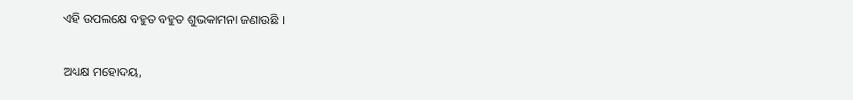ଏହି ଉପଲକ୍ଷେ ବହୁତ ବହୁତ ଶୁଭକାମନା ଜଣାଉଛି ।

ଅଧ୍ୟକ୍ଷ ମହୋଦୟ,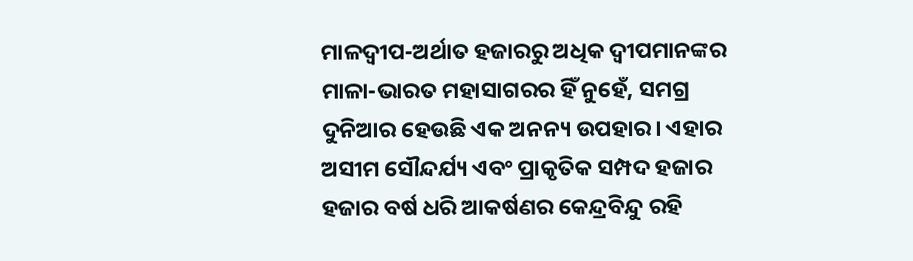ମାଳଦ୍ଵୀପ-ଅର୍ଥାତ ହଜାରରୁ ଅଧିକ ଦ୍ୱୀପମାନଙ୍କର ମାଳା-ଭାରତ ମହାସାଗରର ହିଁ ନୁହେଁ, ସମଗ୍ର ଦୁନିଆର ହେଉଛି ଏକ ଅନନ୍ୟ ଉପହାର। ଏହାର ଅସୀମ ସୌନ୍ଦର୍ଯ୍ୟ ଏବଂ ପ୍ରାକୃତିକ ସମ୍ପଦ ହଜାର ହଜାର ବର୍ଷ ଧରି ଆକର୍ଷଣର କେନ୍ଦ୍ରବିନ୍ଦୁ ରହି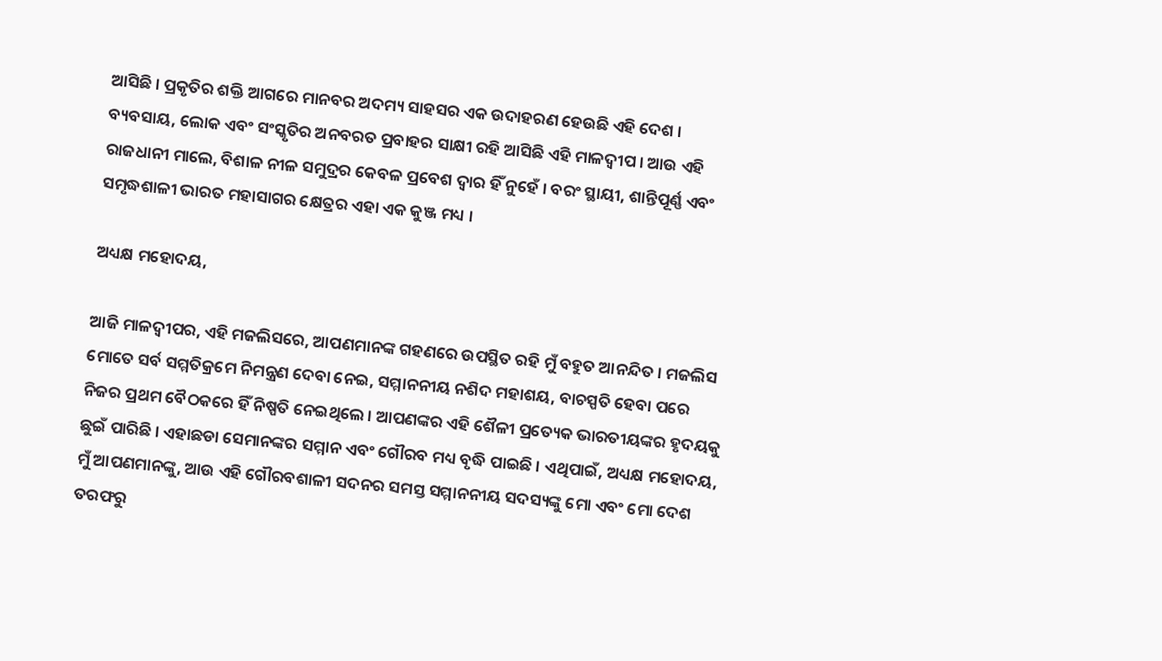ଆସିଛି । ପ୍ରକୃତିର ଶକ୍ତି ଆଗରେ ମାନବର ଅଦମ୍ୟ ସାହସର ଏକ ଉଦାହରଣ ହେଉଛି ଏହି ଦେଶ । ବ୍ୟବସାୟ, ଲୋକ ଏବଂ ସଂସ୍କୃତିର ଅନବରତ ପ୍ରବାହର ସାକ୍ଷୀ ରହି ଆସିଛି ଏହି ମାଳଦ୍ଵୀପ । ଆଉ ଏହି ରାଜଧାନୀ ମାଲେ, ବିଶାଳ ନୀଳ ସମୁଦ୍ରର କେବଳ ପ୍ରବେଶ ଦ୍ୱାର ହିଁ ନୁହେଁ । ବରଂ ସ୍ଥାୟୀ, ଶାନ୍ତିପୂର୍ଣ୍ଣ ଏବଂ ସମୃଦ୍ଧଶାଳୀ ଭାରତ ମହାସାଗର କ୍ଷେତ୍ରର ଏହା ଏକ କୁଞ୍ଜ ମଧ୍ୟ ।

ଅଧ୍ୟକ୍ଷ ମହୋଦୟ,

ଆଜି ମାଳଦ୍ଵୀପର, ଏହି ମଜଲିସରେ, ଆପଣମାନଙ୍କ ଗହଣରେ ଉପସ୍ଥିତ ରହି ମୁଁ ବହୁତ ଆନନ୍ଦିତ । ମଜଲିସ ମୋତେ ସର୍ବ ସମ୍ମତିକ୍ରମେ ନିମନ୍ତ୍ରଣ ଦେବା ନେଇ, ସମ୍ମାନନୀୟ ନଶିଦ ମହାଶୟ, ବାଚସ୍ପତି ହେବା ପରେ ନିଜର ପ୍ରଥମ ବୈଠକରେ ହିଁ ନିଷ୍ପତି ନେଇଥିଲେ । ଆପଣଙ୍କର ଏହି ଶୈଳୀ ପ୍ରତ୍ୟେକ ଭାରତୀୟଙ୍କର ହୃଦୟକୁ ଛୁଇଁ ପାରିଛି । ଏହାଛଡା ସେମାନଙ୍କର ସମ୍ମାନ ଏବଂ ଗୌରବ ମଧ୍ୟ ବୃଦ୍ଧି ପାଇଛି । ଏଥିପାଇଁ, ଅଧ୍ୟକ୍ଷ ମହୋଦୟ, ମୁଁ ଆପଣମାନଙ୍କୁ, ଆଉ ଏହି ଗୌରବଶାଳୀ ସଦନର ସମସ୍ତ ସମ୍ମାନନୀୟ ସଦସ୍ୟଙ୍କୁ ମୋ ଏବଂ ମୋ ଦେଶ ତରଫରୁ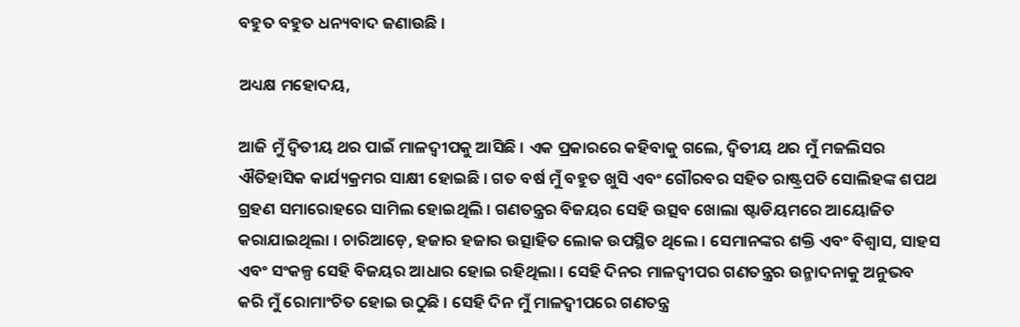ବହୁତ ବହୁତ ଧନ୍ୟବାଦ ଜଣାଉଛି ।

ଅଧ୍ୟକ୍ଷ ମହୋଦୟ,

ଆଜି ମୁଁ ଦ୍ୱିତୀୟ ଥର ପାଇଁ ମାଳଦ୍ଵୀପକୁ ଆସିଛି । ଏକ ପ୍ରକାରରେ କହିବାକୁ ଗଲେ, ଦ୍ୱିତୀୟ ଥର ମୁଁ ମଜଲିସର ଐତିହାସିକ କାର୍ଯ୍ୟକ୍ରମର ସାକ୍ଷୀ ହୋଇଛି । ଗତ ବର୍ଷ ମୁଁ ବହୁତ ଖୁସି ଏବଂ ଗୌରବର ସହିତ ରାଷ୍ଟ୍ରପତି ସୋଲିହଙ୍କ ଶପଥ ଗ୍ରହଣ ସମାରୋହରେ ସାମିଲ ହୋଇଥିଲି । ଗଣତନ୍ତ୍ରର ବିଜୟର ସେହି ଉତ୍ସବ ଖୋଲା ଷ୍ଟାଡିୟମରେ ଆୟୋଜିତ କରାଯାଇଥିଲା । ଚାରିଆଡ଼େ, ହଜାର ହଜାର ଉତ୍ସାହିତ ଲୋକ ଉପସ୍ଥିତ ଥିଲେ । ସେମାନଙ୍କର ଶକ୍ତି ଏବଂ ବିଶ୍ୱାସ, ସାହସ ଏବଂ ସଂକଳ୍ପ ସେହି ବିଜୟର ଆଧାର ହୋଇ ରହିଥିଲା । ସେହି ଦିନର ମାଳଦ୍ଵୀପର ଗଣତନ୍ତ୍ରର ଉନ୍ମାଦନାକୁ ଅନୁଭବ କରି ମୁଁ ରୋମାଂଚିତ ହୋଇ ଉଠୁଛି । ସେହି ଦିନ ମୁଁ ମାଳଦ୍ଵୀପରେ ଗଣତନ୍ତ୍ର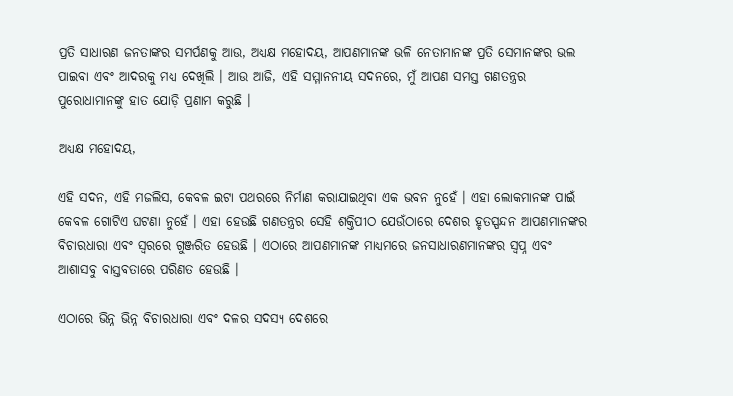ପ୍ରତି ସାଧାରଣ ଜନତାଙ୍କର ସମର୍ପଣକୁ ଆଉ, ଅଧ୍ୟକ୍ଷ ମହୋଦୟ, ଆପଣମାନଙ୍କ ଭଳି ନେତାମାନଙ୍କ ପ୍ରତି ସେମାନଙ୍କର ଭଲ ପାଇବା ଏବଂ ଆଦରକୁ ମଧ୍ୟ ଦେଖିଲି । ଆଉ ଆଜି, ଏହି ସମ୍ମାନନୀୟ ସଦନରେ, ମୁଁ ଆପଣ ସମସ୍ତ ଗଣତନ୍ତ୍ରର ପୁରୋଧାମାନଙ୍କୁ ହାତ ଯୋଡ଼ି ପ୍ରଣାମ କରୁଛି ।

ଅଧ୍ୟକ୍ଷ ମହୋଦୟ,

ଏହି ସଦନ, ଏହି ମଜଲିସ, କେବଳ ଇଟା ପଥରରେ ନିର୍ମାଣ କରାଯାଇଥିବା ଏକ ଭବନ ନୁହେଁ । ଏହା ଲୋକମାନଙ୍କ ପାଇଁ କେବଳ ଗୋଟିଏ ଘଟଣା ନୁହେଁ । ଏହା ହେଉଛି ଗଣତନ୍ତ୍ରର ସେହି ଶକ୍ତିପୀଠ ଯେଉଁଠାରେ ଦେଶର ହୃତସ୍ପନ୍ଦନ ଆପଣମାନଙ୍କର ବିଚାରଧାରା ଏବଂ ସ୍ୱରରେ ଗୁଞ୍ଜରିତ ହେଉଛି । ଏଠାରେ ଆପଣମାନଙ୍କ ମାଧ୍ୟମରେ ଜନସାଧାରଣମାନଙ୍କର ସ୍ୱପ୍ନ ଏବଂ ଆଶାସବୁ ବାସ୍ତବତାରେ ପରିଣତ ହେଉଛି ।

ଏଠାରେ ଭିନ୍ନ ଭିନ୍ନ ବିଚାରଧାରା ଏବଂ ଦଳର ସଦସ୍ୟ ଦେଶରେ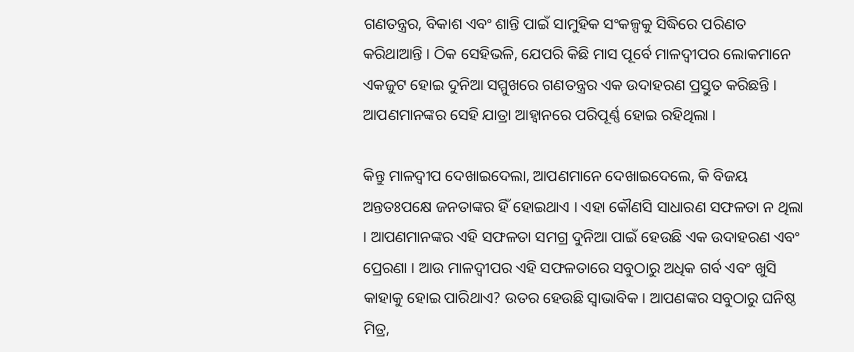ଗଣତନ୍ତ୍ରର, ବିକାଶ ଏବଂ ଶାନ୍ତି ପାଇଁ ସାମୁହିକ ସଂକଳ୍ପକୁ ସିଦ୍ଧିରେ ପରିଣତ କରିଥାଆନ୍ତି । ଠିକ ସେହିଭଳି, ଯେପରି କିଛି ମାସ ପୂର୍ବେ ମାଳଦ୍ଵୀପର ଲୋକମାନେ ଏକଜୁଟ ହୋଇ ଦୁନିଆ ସମ୍ମୁଖରେ ଗଣତନ୍ତ୍ରର ଏକ ଉଦାହରଣ ପ୍ରସ୍ତୁତ କରିଛନ୍ତି । ଆପଣମାନଙ୍କର ସେହି ଯାତ୍ରା ଆହ୍ୱାନରେ ପରିପୂର୍ଣ୍ଣ ହୋଇ ରହିଥିଲା ।

କିନ୍ତୁ ମାଳଦ୍ଵୀପ ଦେଖାଇଦେଲା, ଆପଣମାନେ ଦେଖାଇଦେଲେ, କି ବିଜୟ ଅନ୍ତତଃପକ୍ଷେ ଜନତାଙ୍କର ହିଁ ହୋଇଥାଏ । ଏହା କୌଣସି ସାଧାରଣ ସଫଳତା ନ ଥିଲା । ଆପଣମାନଙ୍କର ଏହି ସଫଳତା ସମଗ୍ର ଦୁନିଆ ପାଇଁ ହେଉଛି ଏକ ଉଦାହରଣ ଏବଂ ପ୍ରେରଣା । ଆଉ ମାଳଦ୍ଵୀପର ଏହି ସଫଳତାରେ ସବୁଠାରୁ ଅଧିକ ଗର୍ବ ଏବଂ ଖୁସି କାହାକୁ ହୋଇ ପାରିଥାଏ? ଉତର ହେଉଛି ସ୍ୱାଭାବିକ । ଆପଣଙ୍କର ସବୁଠାରୁ ଘନିଷ୍ଠ ମିତ୍ର,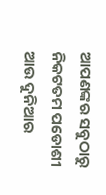ଆପଣଙ୍କର ସବୁଠାରୁ ନିକଟତମ ପଡୋଶୀ ଆଉ ଦୁନିଆର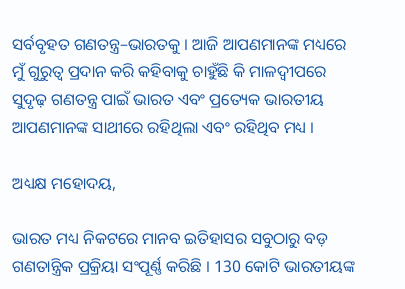ସର୍ବବୃହତ ଗଣତନ୍ତ୍ର–ଭାରତକୁ । ଆଜି ଆପଣମାନଙ୍କ ମଧ୍ୟରେ ମୁଁ ଗୁରୁତ୍ୱ ପ୍ରଦାନ କରି କହିବାକୁ ଚାହୁଁଛି କି ମାଳଦ୍ଵୀପରେ ସୁଦୃଢ଼ ଗଣତନ୍ତ୍ର ପାଇଁ ଭାରତ ଏବଂ ପ୍ରତ୍ୟେକ ଭାରତୀୟ ଆପଣମାନଙ୍କ ସାଥୀରେ ରହିଥିଲା ଏବଂ ରହିଥିବ ମଧ୍ୟ ।

ଅଧ୍ୟକ୍ଷ ମହୋଦୟ,

ଭାରତ ମଧ୍ୟ ନିକଟରେ ମାନବ ଇତିହାସର ସବୁଠାରୁ ବଡ଼ ଗଣତାନ୍ତ୍ରିକ ପ୍ରକ୍ରିୟା ସଂପୂର୍ଣ୍ଣ କରିଛି । 130 କୋଟି ଭାରତୀୟଙ୍କ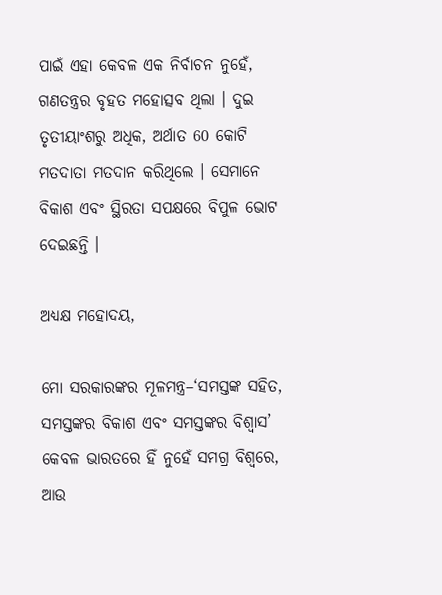ପାଇଁ ଏହା କେବଳ ଏକ ନିର୍ବାଚନ ନୁହେଁ, ଗଣତନ୍ତ୍ରର ବୃହତ ମହୋତ୍ସବ ଥିଲା । ଦୁଇ ତୃତୀୟାଂଶରୁ ଅଧିକ, ଅର୍ଥାତ 60 କୋଟି ମତଦାତା ମତଦାନ କରିଥିଲେ । ସେମାନେ ବିକାଶ ଏବଂ ସ୍ଥିରତା ସପକ୍ଷରେ ବିପୁଳ ଭୋଟ ଦେଇଛନ୍ତି ।

ଅଧ୍ୟକ୍ଷ ମହୋଦୟ,

ମୋ ସରକାରଙ୍କର ମୂଳମନ୍ତ୍ର–‘ସମସ୍ତଙ୍କ ସହିତ, ସମସ୍ତଙ୍କର ବିକାଶ ଏବଂ ସମସ୍ତଙ୍କର ବିଶ୍ୱାସ’ କେବଳ ଭାରତରେ ହିଁ ନୁହେଁ ସମଗ୍ର ବିଶ୍ୱରେ, ଆଉ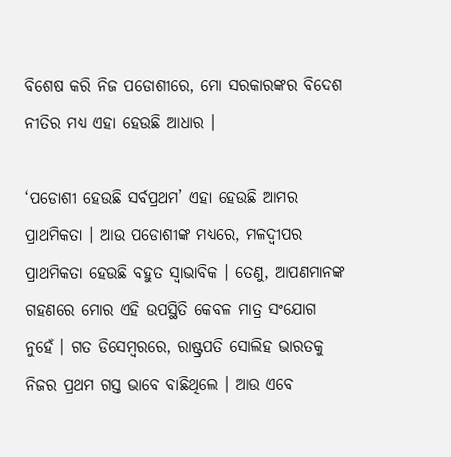ବିଶେଷ କରି ନିଜ ପଡୋଶୀରେ, ମୋ ସରକାରଙ୍କର ବିଦେଶ ନୀତିର ମଧ୍ୟ ଏହା ହେଉଛି ଆଧାର ।

‘ପଡୋଶୀ ହେଉଛି ସର୍ବପ୍ରଥମ’ ଏହା ହେଉଛି ଆମର ପ୍ରାଥମିକତା । ଆଉ ପଡୋଶୀଙ୍କ ମଧ୍ୟରେ, ମଳଦ୍ଵୀପର ପ୍ରାଥମିକତା ହେଉଛି ବହୁତ ସ୍ୱାଭାବିକ । ତେଣୁ, ଆପଣମାନଙ୍କ ଗହଣରେ ମୋର ଏହି ଉପସ୍ଥିତି କେବଳ ମାତ୍ର ସଂଯୋଗ ନୁହେଁ । ଗତ ଡିସେମ୍ବରରେ, ରାଷ୍ଟ୍ରପତି ସୋଲିହ ଭାରତକୁ ନିଜର ପ୍ରଥମ ଗସ୍ତ ଭାବେ ବାଛିଥିଲେ । ଆଉ ଏବେ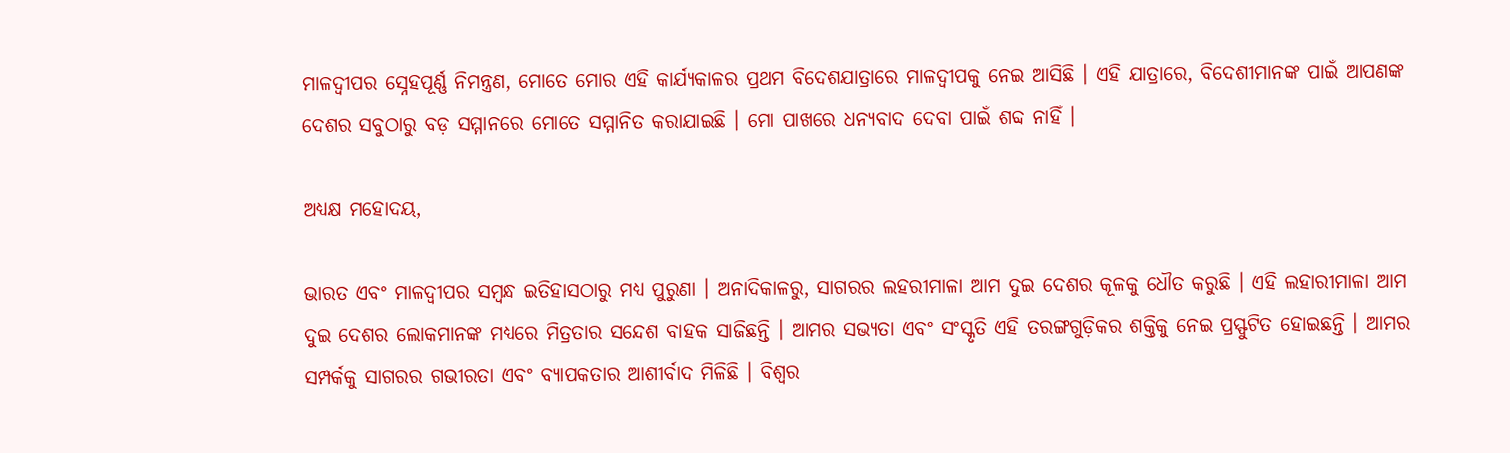ମାଳଦ୍ଵୀପର ସ୍ନେହପୂର୍ଣ୍ଣ ନିମନ୍ତ୍ରଣ, ମୋତେ ମୋର ଏହି କାର୍ଯ୍ୟକାଳର ପ୍ରଥମ ବିଦେଶଯାତ୍ରାରେ ମାଳଦ୍ଵୀପକୁ ନେଇ ଆସିଛି । ଏହି ଯାତ୍ରାରେ, ବିଦେଶୀମାନଙ୍କ ପାଇଁ ଆପଣଙ୍କ ଦେଶର ସବୁଠାରୁ ବଡ଼ ସମ୍ମାନରେ ମୋତେ ସମ୍ମାନିତ କରାଯାଇଛି । ମୋ ପାଖରେ ଧନ୍ୟବାଦ ଦେବା ପାଇଁ ଶବ୍ଦ ନାହିଁ ।

ଅଧ୍ୟକ୍ଷ ମହୋଦୟ,

ଭାରତ ଏବଂ ମାଳଦ୍ଵୀପର ସମ୍ବନ୍ଧ ଇତିହାସଠାରୁ ମଧ୍ୟ ପୁରୁଣା । ଅନାଦିକାଳରୁ, ସାଗରର ଲହରୀମାଳା ଆମ ଦୁଇ ଦେଶର କୂଳକୁ ଧୌତ କରୁଛି । ଏହି ଲହାରୀମାଳା ଆମ ଦୁଇ ଦେଶର ଲୋକମାନଙ୍କ ମଧ୍ୟରେ ମିତ୍ରତାର ସନ୍ଦେଶ ବାହକ ସାଜିଛନ୍ତି । ଆମର ସଭ୍ୟତା ଏବଂ ସଂସ୍କୃତି ଏହି ତରଙ୍ଗଗୁଡ଼ିକର ଶକ୍ତିକୁ ନେଇ ପ୍ରସ୍ଫୁଟିତ ହୋଇଛନ୍ତି । ଆମର ସମ୍ପର୍କକୁ ସାଗରର ଗଭୀରତା ଏବଂ ବ୍ୟାପକତାର ଆଶୀର୍ବାଦ ମିଳିଛି । ବିଶ୍ୱର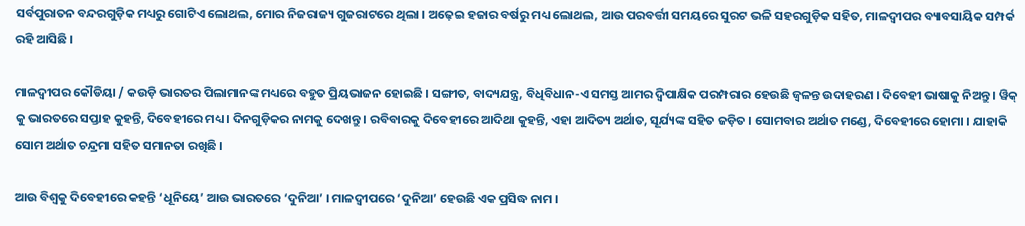ସର୍ବପୁରାତନ ବନ୍ଦରଗୁଡ଼ିକ ମଧ୍ୟରୁ ଗୋଟିଏ ଲୋଥଲ, ମୋର ନିଜରାଜ୍ୟ ଗୁଜରାଟରେ ଥିଲା । ଅଢ଼େଇ ହଜାର ବର୍ଷରୁ ମଧ୍ୟ ଲୋଥଲ, ଆଉ ପରବର୍ତ୍ତୀ ସମୟରେ ସୁରଟ ଭଳି ସହରଗୁଡ଼ିକ ସହିତ, ମାଳଦ୍ଵୀପର ବ୍ୟାବସାୟିକ ସମ୍ପର୍କ ରହି ଆସିଛି ।

ମାଳଦ୍ଵୀପର କୌଡିୟା / କଉଡ଼ି ଭାରତର ପିଲାମାନଙ୍କ ମଧ୍ୟରେ ବହୁତ ପ୍ରିୟଭାଜନ ହୋଇଛି । ସଙ୍ଗୀତ, ବାଦ୍ୟଯନ୍ତ୍ର, ବିଧିବିଧାନ-ଏ ସମସ୍ତ ଆମର ଦ୍ୱିପାକ୍ଷିକ ପରମ୍ପରାର ହେଉଛି ଜ୍ୱଳନ୍ତ ଉଦାହରଣ । ଦିବେହୀ ଭାଷାକୁ ନିଅନ୍ତୁ । ୱିକ୍ କୁ ଭାରତରେ ସପ୍ତାହ କୁହନ୍ତି, ଦିବେହୀରେ ମଧ୍ୟ । ଦିନଗୁଡ଼ିକର ନାମକୁ ଦେଖନ୍ତୁ । ରବିବାରକୁ ଦିବେହୀରେ ଆଦିଥା କୁହନ୍ତି, ଏହା ଆଦିତ୍ୟ ଅର୍ଥାତ, ସୂର୍ଯ୍ୟଙ୍କ ସହିତ ଜଡ଼ିତ । ସୋମବାର ଅର୍ଥାତ ମଣ୍ଡେ, ଦିବେହୀରେ ହୋମା । ଯାହାକି ସୋମ ଅର୍ଥାତ ଚନ୍ଦ୍ରମା ସହିତ ସମାନତା ରଖିଛି ।

ଆଉ ବିଶ୍ୱକୁ ଦିବେହୀରେ କହନ୍ତି ‘ଧୂନିୟେ’ ଆଉ ଭାରତରେ ‘ଦୁନିଆ’ । ମାଳଦ୍ଵୀପରେ ‘ଦୁନିଆ’ ହେଉଛି ଏକ ପ୍ରସିଦ୍ଧ ନାମ ।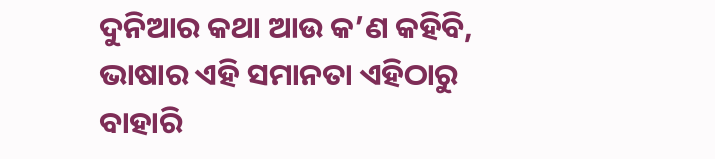ଦୁନିଆର କଥା ଆଉ କ’ଣ କହିବି, ଭାଷାର ଏହି ସମାନତା ଏହିଠାରୁ ବାହାରି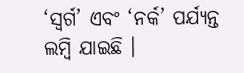‘ସ୍ୱର୍ଗ’ ଏବଂ ‘ନର୍କ’ ପର୍ଯ୍ୟନ୍ତ ଲମ୍ବି ଯାଇଛି ।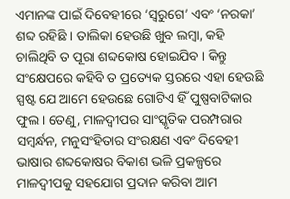ଏମାନଙ୍କ ପାଇଁ ଦିବେହୀରେ ‘ସ୍ୱରୁଗେ’ ଏବଂ ‘ନରକା’ ଶବ୍ଦ ରହିଛି । ତାଲିକା ହେଉଛି ଖୁବ ଲମ୍ବା, କହି ଚାଲିଥିବି ତ ପୂରା ଶବ୍ଦକୋଷ ହୋଇଯିବ । କିନ୍ତୁ ସଂକ୍ଷେପରେ କହିବି ତ ପ୍ରତ୍ୟେକ ସ୍ତରରେ ଏହା ହେଉଛି ସ୍ପଷ୍ଟ ଯେ ଆମେ ହେଉଛେ ଗୋଟିଏ ହିଁ ପୁଷ୍ପବାଟିକାର ଫୁଲ । ତେଣୁ, ମାଳଦ୍ଵୀପର ସାଂସ୍କୃତିକ ପରମ୍ପରାର ସମ୍ବର୍ନ୍ଧନ, ମନୁସଂହିତାର ସଂରକ୍ଷଣ ଏବଂ ଦିବେହୀ ଭାଷାର ଶବ୍ଦକୋଷର ବିକାଶ ଭଳି ପ୍ରକଳ୍ପରେ ମାଳଦ୍ଵୀପକୁ ସହଯୋଗ ପ୍ରଦାନ କରିବା ଆମ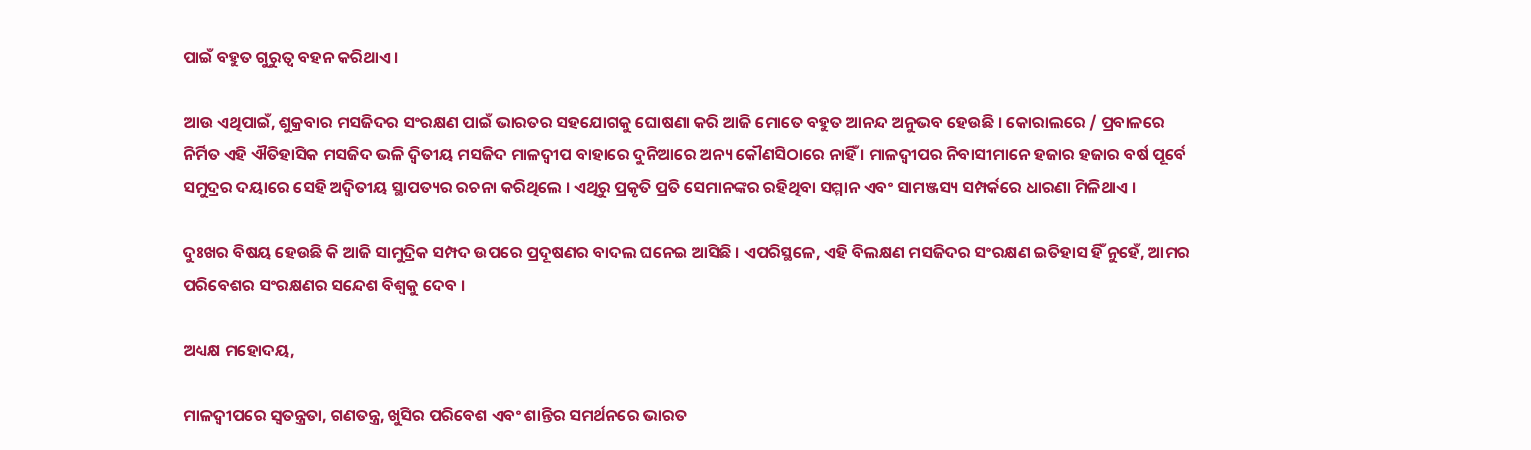ପାଇଁ ବହୁତ ଗୁରୁତ୍ୱ ବହନ କରିଥାଏ ।

ଆଉ ଏଥିପାଇଁ, ଶୁକ୍ରବାର ମସଜିଦର ସଂରକ୍ଷଣ ପାଇଁ ଭାରତର ସହଯୋଗକୁ ଘୋଷଣା କରି ଆଜି ମୋତେ ବହୁତ ଆନନ୍ଦ ଅନୁଭବ ହେଉଛି । କୋରାଲରେ / ପ୍ରବାଳରେ ନିର୍ମିତ ଏହି ଐତିହାସିକ ମସଜିଦ ଭଳି ଦ୍ୱିତୀୟ ମସଜିଦ ମାଳଦ୍ଵୀପ ବାହାରେ ଦୁନିଆରେ ଅନ୍ୟ କୌଣସିଠାରେ ନାହିଁ । ମାଳଦ୍ଵୀପର ନିବାସୀମାନେ ହଜାର ହଜାର ବର୍ଷ ପୂର୍ବେ ସମୁଦ୍ରର ଦୟାରେ ସେହି ଅଦ୍ୱିତୀୟ ସ୍ଥାପତ୍ୟର ରଚନା କରିଥିଲେ । ଏଥିରୁ ପ୍ରକୃତି ପ୍ରତି ସେମାନଙ୍କର ରହିଥିବା ସମ୍ମାନ ଏବଂ ସାମଞ୍ଜସ୍ୟ ସମ୍ପର୍କରେ ଧାରଣା ମିଳିଥାଏ ।

ଦୁଃଖର ବିଷୟ ହେଉଛି କି ଆଜି ସାମୁଦ୍ରିକ ସମ୍ପଦ ଉପରେ ପ୍ରଦୂଷଣର ବାଦଲ ଘନେଇ ଆସିଛି । ଏପରିସ୍ଥଳେ, ଏହି ବିଲକ୍ଷଣ ମସଜିଦର ସଂରକ୍ଷଣ ଇତିହାସ ହିଁ ନୁହେଁ, ଆମର ପରିବେଶର ସଂରକ୍ଷଣର ସନ୍ଦେଶ ବିଶ୍ୱକୁ ଦେବ ।

ଅଧ୍ୟକ୍ଷ ମହୋଦୟ,

ମାଳଦ୍ଵୀପରେ ସ୍ୱତନ୍ତ୍ରତା, ଗଣତନ୍ତ୍ର, ଖୁସିର ପରିବେଶ ଏବଂ ଶାନ୍ତିର ସମର୍ଥନରେ ଭାରତ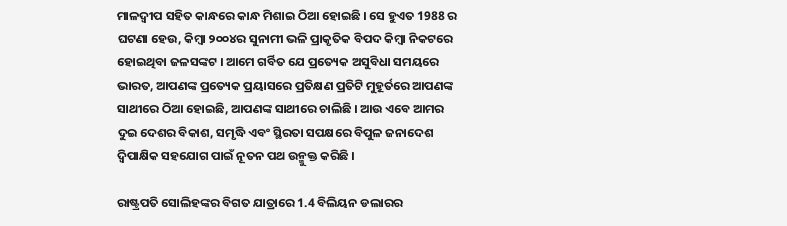ମାଳଦ୍ଵୀପ ସହିତ କାନ୍ଧରେ କାନ୍ଧ ମିଶାଇ ଠିଆ ହୋଇଛି । ସେ ହୁଏତ 1988 ର ଘଟଣା ହେଉ, କିମ୍ବା ୨୦୦୪ର ସୁନାମୀ ଭଳି ପ୍ରାକୃତିକ ବିପଦ କିମ୍ବା ନିକଟରେ ହୋଇଥିବା ଜଳସଙ୍କଟ । ଆମେ ଗର୍ବିତ ଯେ ପ୍ରତ୍ୟେକ ଅସୁବିଧା ସମୟରେ ଭାରତ, ଆପଣଙ୍କ ପ୍ରତ୍ୟେକ ପ୍ରୟାସରେ ପ୍ରତିକ୍ଷଣ ପ୍ରତିଟି ମୁହୂର୍ତରେ ଆପଣଙ୍କ ସାଥୀରେ ଠିଆ ହୋଇଛି, ଆପଣଙ୍କ ସାଥୀରେ ଚାଲିଛି । ଆଉ ଏବେ ଆମର ଦୁଇ ଦେଶର ବିକାଶ, ସମୃଦ୍ଧି ଏବଂ ସ୍ଥିରତା ସପକ୍ଷରେ ବିପୁଳ ଜନାଦେଶ ଦ୍ୱିପାକ୍ଷିକ ସହଯୋଗ ପାଇଁ ନୂତନ ପଥ ଉନ୍ମୁକ୍ତ କରିଛି ।

ରାଷ୍ଟ୍ରପତି ସୋଲିହଙ୍କର ବିଗତ ଯାତ୍ରାରେ 1.4 ବିଲିୟନ ଡଲାରର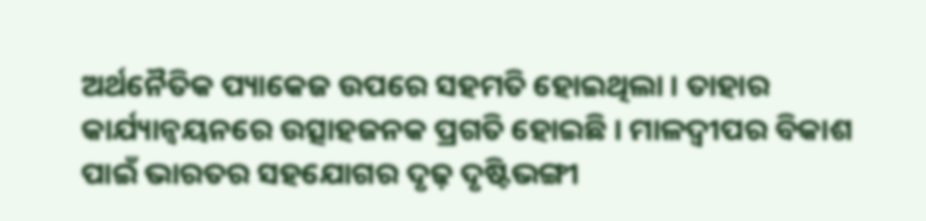ଅର୍ଥନୈତିକ ପ୍ୟାକେଜ ଉପରେ ସହମତି ହୋଇଥିଲା । ତାହାର କାର୍ଯ୍ୟାନ୍ୱୟନରେ ଉତ୍ସାହଜନକ ପ୍ରଗତି ହୋଇଛି । ମାଳଦ୍ଵୀପର ବିକାଶ ପାଇଁ ଭାରତର ସହଯୋଗର ଦୃଢ଼ ଦୃଷ୍ଟିଭଙ୍ଗୀ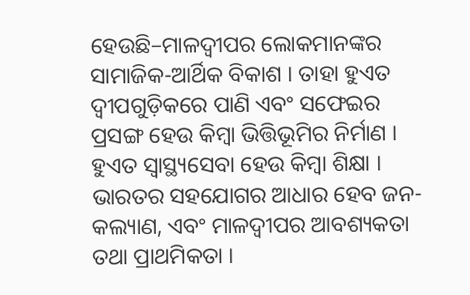ହେଉଛି–ମାଳଦ୍ଵୀପର ଲୋକମାନଙ୍କର ସାମାଜିକ-ଆର୍ଥିକ ବିକାଶ । ତାହା ହୁଏତ ଦ୍ୱୀପଗୁଡ଼ିକରେ ପାଣି ଏବଂ ସଫେଇର ପ୍ରସଙ୍ଗ ହେଉ କିମ୍ବା ଭିତ୍ତିଭୂମିର ନିର୍ମାଣ । ହୁଏତ ସ୍ୱାସ୍ଥ୍ୟସେବା ହେଉ କିମ୍ବା ଶିକ୍ଷା । ଭାରତର ସହଯୋଗର ଆଧାର ହେବ ଜନ-କଲ୍ୟାଣ, ଏବଂ ମାଳଦ୍ଵୀପର ଆବଶ୍ୟକତା ତଥା ପ୍ରାଥମିକତା ।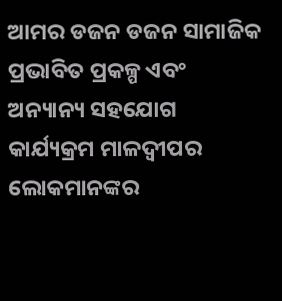ଆମର ଡଜନ ଡଜନ ସାମାଜିକ ପ୍ରଭାବିତ ପ୍ରକଳ୍ପ ଏବଂ ଅନ୍ୟାନ୍ୟ ସହଯୋଗ କାର୍ଯ୍ୟକ୍ରମ ମାଳଦ୍ଵୀପର ଲୋକମାନଙ୍କର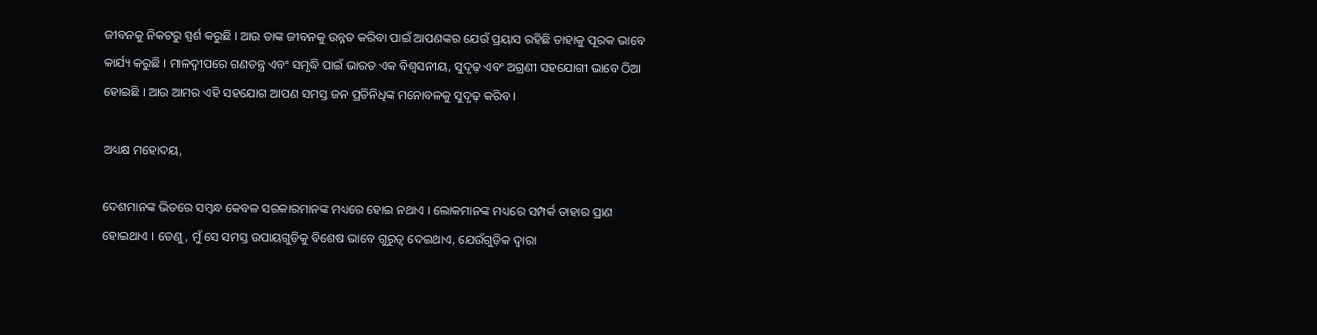ଜୀବନକୁ ନିକଟରୁ ସ୍ପର୍ଶ କରୁଛି । ଆଉ ତାଙ୍କ ଜୀବନକୁ ଉନ୍ନତ କରିବା ପାଇଁ ଆପଣଙ୍କର ଯେଉଁ ପ୍ରୟାସ ରହିଛି ତାହାକୁ ପୂରକ ଭାବେ କାର୍ଯ୍ୟ କରୁଛି । ମାଳଦ୍ଵୀପରେ ଗଣତନ୍ତ୍ର ଏବଂ ସମୃଦ୍ଧି ପାଇଁ ଭାରତ ଏକ ବିଶ୍ଵସନୀୟ, ସୁଦୃଢ଼ ଏବଂ ଅଗ୍ରଣୀ ସହଯୋଗୀ ଭାବେ ଠିଆ ହୋଇଛି । ଆଉ ଆମର ଏହି ସହଯୋଗ ଆପଣ ସମସ୍ତ ଜନ ପ୍ରତିନିଧିଙ୍କ ମନୋବଳକୁ ସୁଦୃଢ଼ କରିବ ।

ଅଧ୍ୟକ୍ଷ ମହୋଦୟ,

ଦେଶମାନଙ୍କ ଭିତରେ ସମ୍ବନ୍ଧ କେବଳ ସରକାରମାନଙ୍କ ମଧ୍ୟରେ ହୋଇ ନଥାଏ । ଲୋକମାନଙ୍କ ମଧ୍ୟରେ ସମ୍ପର୍କ ତାହାର ପ୍ରାଣ ହୋଇଥାଏ । ତେଣୁ, ମୁଁ ସେ ସମସ୍ତ ଉପାୟଗୁଡ଼ିକୁ ବିଶେଷ ଭାବେ ଗୁରୁତ୍ୱ ଦେଇଥାଏ, ଯେଉଁଗୁଡ଼ିକ ଦ୍ୱାରା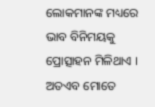ଲୋକମାନଙ୍କ ମଧ୍ୟରେ ଭାବ ବିନିମୟକୁ ପ୍ରୋତ୍ସାହନ ମିଳିଥାଏ । ଅତଏବ ମୋତେ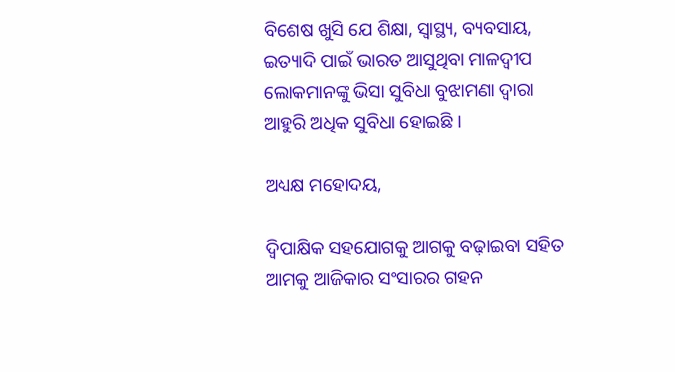ବିଶେଷ ଖୁସି ଯେ ଶିକ୍ଷା, ସ୍ୱାସ୍ଥ୍ୟ, ବ୍ୟବସାୟ, ଇତ୍ୟାଦି ପାଇଁ ଭାରତ ଆସୁଥିବା ମାଳଦ୍ଵୀପ ଲୋକମାନଙ୍କୁ ଭିସା ସୁବିଧା ବୁଝାମଣା ଦ୍ୱାରା ଆହୁରି ଅଧିକ ସୁବିଧା ହୋଇଛି ।

ଅଧ୍ୟକ୍ଷ ମହୋଦୟ,

ଦ୍ୱିପାକ୍ଷିକ ସହଯୋଗକୁ ଆଗକୁ ବଢ଼ାଇବା ସହିତ ଆମକୁ ଆଜିକାର ସଂସାରର ଗହନ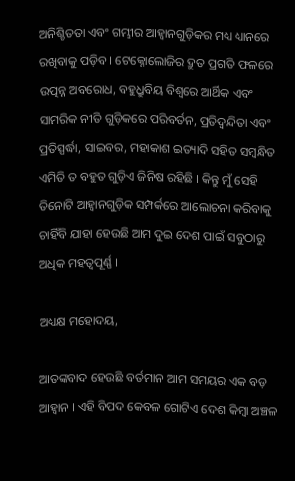ଅନିଶ୍ଚିତତା ଏବଂ ଗମ୍ଭୀର ଆହ୍ୱାନଗୁଡ଼ିକର ମଧ୍ୟ ଧ୍ୟାନରେ ରଖିବାକୁ ପଡ଼ିବ । ଟେକ୍ନୋଲୋଜିର ଦ୍ରୁତ ପ୍ରଗତି ଫଳରେ ଉତ୍ପନ୍ନ ଅବରୋଧ, ବହୁଧ୍ରୁବିୟ ବିଶ୍ୱରେ ଆର୍ଥିକ ଏବଂ ସାମରିକ ନୀତି ଗୁଡ଼ିକରେ ପରିବର୍ତନ, ପ୍ରତିଦ୍ୱନ୍ଦିତା ଏବଂ ପ୍ରତିସ୍ପର୍ଦ୍ଧା, ସାଇବର, ମହାକାଶ ଇତ୍ୟାଦି ସହିତ ସମ୍ବନ୍ଧିତ ଏମିତି ତ ବହୁତ ଗୁଡ଼ିଏ ଜିନିଷ ରହିଛି । କିନ୍ତୁ ମୁଁ ସେହି ତିନୋଟି ଆହ୍ୱାନଗୁଡ଼ିକ ସମ୍ପର୍କରେ ଆଲୋଚନା କରିବାକୁ ଚାହିଁବି ଯାହା ହେଉଛି ଆମ ଦୁଇ ଦେଶ ପାଇଁ ସବୁଠାରୁ ଅଧିକ ମହତ୍ୱପୂର୍ଣ୍ଣ ।

ଅଧ୍ୟକ୍ଷ ମହୋଦୟ,

ଆତଙ୍କବାଦ ହେଉଛି ବର୍ତମାନ ଆମ ସମୟର ଏକ ବଡ଼ ଆହ୍ୱାନ । ଏହି ବିପଦ କେବଳ ଗୋଟିଏ ଦେଶ କିମ୍ବା ଅଞ୍ଚଳ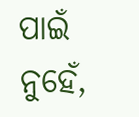ପାଇଁ ନୁହେଁ,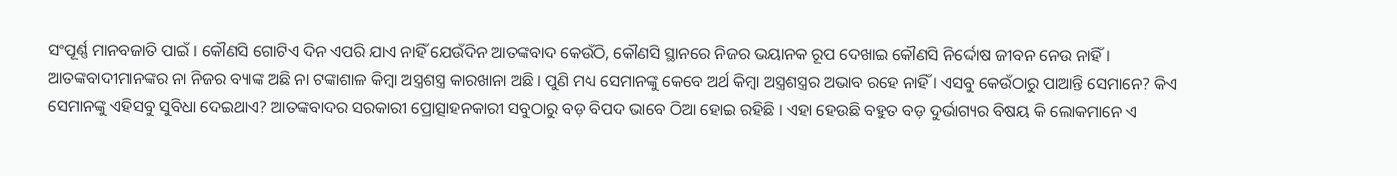ସଂପୂର୍ଣ୍ଣ ମାନବଜାତି ପାଇଁ । କୌଣସି ଗୋଟିଏ ଦିନ ଏପରି ଯାଏ ନାହିଁ ଯେଉଁଦିନ ଆତଙ୍କବାଦ କେଉଁଠି, କୌଣସି ସ୍ଥାନରେ ନିଜର ଭୟାନକ ରୂପ ଦେଖାଇ କୌଣସି ନିର୍ଦ୍ଦୋଷ ଜୀବନ ନେଉ ନାହିଁ । ଆତଙ୍କବାଦୀମାନଙ୍କର ନା ନିଜର ବ୍ୟାଙ୍କ ଅଛି ନା ଟଙ୍କାଶାଳ କିମ୍ବା ଅସ୍ତ୍ରଶସ୍ତ୍ର କାରଖାନା ଅଛି । ପୁଣି ମଧ୍ୟ ସେମାନଙ୍କୁ କେବେ ଅର୍ଥ କିମ୍ବା ଅସ୍ତ୍ରଶସ୍ତ୍ରର ଅଭାବ ରହେ ନାହିଁ । ଏସବୁ କେଉଁଠାରୁ ପାଆନ୍ତି ସେମାନେ? କିଏ ସେମାନଙ୍କୁ ଏହିସବୁ ସୁବିଧା ଦେଇଥାଏ? ଆତଙ୍କବାଦର ସରକାରୀ ପ୍ରୋତ୍ସାହନକାରୀ ସବୁଠାରୁ ବଡ଼ ବିପଦ ଭାବେ ଠିଆ ହୋଇ ରହିଛି । ଏହା ହେଉଛି ବହୁତ ବଡ଼ ଦୁର୍ଭାଗ୍ୟର ବିଷୟ କି ଲୋକମାନେ ଏ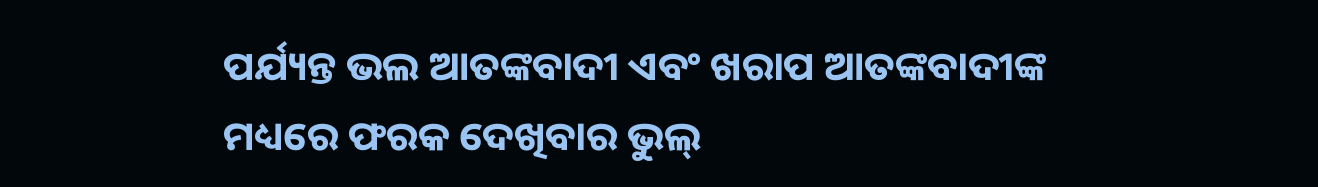ପର୍ଯ୍ୟନ୍ତ ଭଲ ଆତଙ୍କବାଦୀ ଏବଂ ଖରାପ ଆତଙ୍କବାଦୀଙ୍କ ମଧ୍ୟରେ ଫରକ ଦେଖିବାର ଭୁଲ୍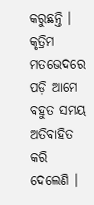କରୁଛନ୍ତି । କୃତ୍ରିମ ମତଭେଦରେ ପଡ଼ି ଆମେ ବହୁତ ସମୟ ଅତିବାହିତ କରି ଦେଲେଣି ।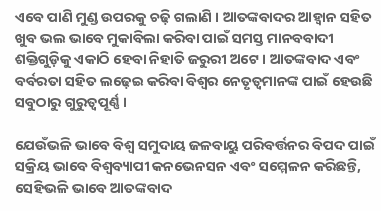ଏବେ ପାଣି ମୁଣ୍ଡ ଉପରକୁ ଚଢ଼ି ଗଲାଣି । ଆତଙ୍କବାଦର ଆହ୍ୱାନ ସହିତ ଖୁବ ଭଲ ଭାବେ ମୁକାବିଲା କରିବା ପାଇଁ ସମସ୍ତ ମାନବବାଦୀ ଶକ୍ତିଗୁଡ଼ିକୁ ଏକାଠି ହେବା ନିହାତି ଜରୁରୀ ଅଟେ । ଆତଙ୍କବାଦ ଏବଂ ବର୍ବରତା ସହିତ ଲଢ଼େଇ କରିବା ବିଶ୍ୱର ନେତୃତ୍ୱମାନଙ୍କ ପାଇଁ ହେଉଛି ସବୁଠାରୁ ଗୁରୁତ୍ୱପୂର୍ଣ୍ଣ ।

ଯେଉଁଭଳି ଭାବେ ବିଶ୍ୱ ସମୁଦାୟ ଜଳବାୟୁ ପରିବର୍ତ୍ତନର ବିପଦ ପାଇଁ ସକ୍ରିୟ ଭାବେ ବିଶ୍ୱବ୍ୟାପୀ କନଭେନସନ ଏବଂ ସମ୍ମେଳନ କରିଛନ୍ତି, ସେହିଭଳି ଭାବେ ଆତଙ୍କବାଦ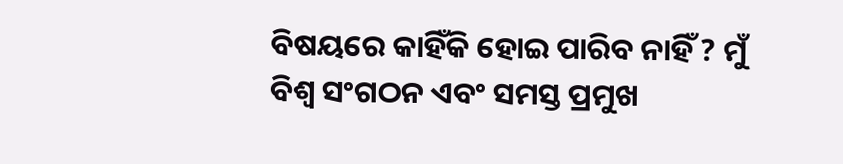ବିଷୟରେ କାହିଁକି ହୋଇ ପାରିବ ନାହିଁ ? ମୁଁ ବିଶ୍ୱ ସଂଗଠନ ଏବଂ ସମସ୍ତ ପ୍ରମୁଖ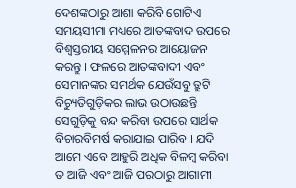ଦେଶଙ୍କଠାରୁ ଆଶା କରିବି ଗୋଟିଏ ସମୟସୀମା ମଧ୍ୟରେ ଆତଙ୍କବାଦ ଉପରେ ବିଶ୍ୱସ୍ତରୀୟ ସମ୍ମେଳନର ଆୟୋଜନ କରନ୍ତୁ । ଫଳରେ ଆତଙ୍କବାଦୀ ଏବଂ ସେମାନଙ୍କର ସମର୍ଥକ ଯେଉଁସବୁ ତ୍ରୁଟି ବିଚ୍ୟୁତିଗୁଡ଼ିକର ଲାଭ ଉଠାଉଛନ୍ତି ସେଗୁଡ଼ିକୁ ବନ୍ଦ କରିବା ଉପରେ ସାର୍ଥକ ବିଚାରବିମର୍ଷ କରାଯାଇ ପାରିବ । ଯଦି ଆମେ ଏବେ ଆହୁରି ଅଧିକ ବିଳମ୍ବ କରିବା ତ ଆଜି ଏବଂ ଆଜି ପରଠାରୁ ଆଗାମୀ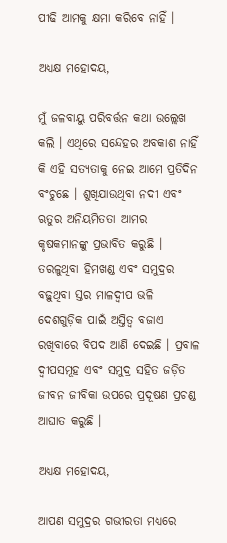ପୀଢି ଆମକୁ କ୍ଷମା କରିବେ ନାହିଁ ।

ଅଧ୍ୟକ୍ଷ ମହୋଦୟ,

ମୁଁ ଜଳବାୟୁ ପରିବର୍ତ୍ତନ କଥା ଉଲ୍ଲେଖ କଲି । ଏଥିରେ ସନ୍ଦେହର ଅବକାଶ ନାହିଁ କି ଏହି ସତ୍ୟତାକୁ ନେଇ ଆମେ ପ୍ରତିଦିନ ବଂଚୁଛେ । ଶୁଖିଯାଉଥିବା ନଦୀ ଏବଂ ଋତୁର ଅନିୟମିତତା ଆମର କୃଷକମାନଙ୍କୁ ପ୍ରଭାବିତ କରୁଛି । ତରଳୁଥିବା ହିମଖଣ୍ଡ ଏବଂ ସମୁଦ୍ରର ବଢ଼ୁଥିବା ସ୍ତର ମାଳଦ୍ଵୀପ ଭଳି ଦେଶଗୁଡ଼ିକ ପାଇଁ ଅସ୍ତିତ୍ୱ ବଜାଏ ରଖିବାରେ ବିପଦ ଆଣି ଦେଇଛି । ପ୍ରବାଳ ଦ୍ୱୀପସମୂହ ଏବଂ ସମୁଦ୍ର ସହିତ ଜଡ଼ିତ ଜୀବନ ଜୀବିକା ଉପରେ ପ୍ରଦୂଷଣ ପ୍ରଚଣ୍ଡ ଆଘାତ କରୁଛି ।

ଅଧ୍ୟକ୍ଷ ମହୋଦୟ,

ଆପଣ ସମୁଦ୍ରର ଗଭୀରତା ମଧ୍ୟରେ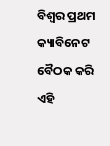ବିଶ୍ୱର ପ୍ରଥମ କ୍ୟାବିନେଟ ବୈଠକ କରି ଏହି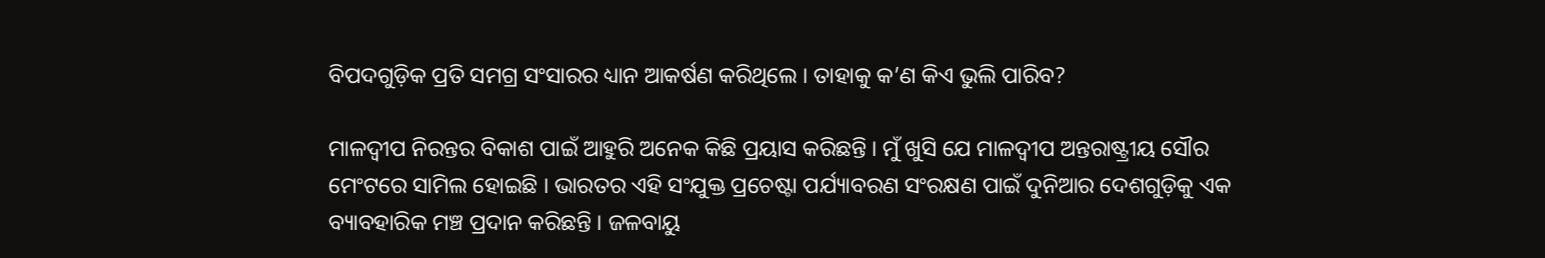ବିପଦଗୁଡ଼ିକ ପ୍ରତି ସମଗ୍ର ସଂସାରର ଧ୍ୟାନ ଆକର୍ଷଣ କରିଥିଲେ । ତାହାକୁ କ’ଣ କିଏ ଭୁଲି ପାରିବ?

ମାଳଦ୍ଵୀପ ନିରନ୍ତର ବିକାଶ ପାଇଁ ଆହୁରି ଅନେକ କିଛି ପ୍ରୟାସ କରିଛନ୍ତି । ମୁଁ ଖୁସି ଯେ ମାଳଦ୍ଵୀପ ଅନ୍ତରାଷ୍ଟ୍ରୀୟ ସୌର ମେଂଟରେ ସାମିଲ ହୋଇଛି । ଭାରତର ଏହି ସଂଯୁକ୍ତ ପ୍ରଚେଷ୍ଟା ପର୍ଯ୍ୟାବରଣ ସଂରକ୍ଷଣ ପାଇଁ ଦୁନିଆର ଦେଶଗୁଡ଼ିକୁ ଏକ ବ୍ୟାବହାରିକ ମଞ୍ଚ ପ୍ରଦାନ କରିଛନ୍ତି । ଜଳବାୟୁ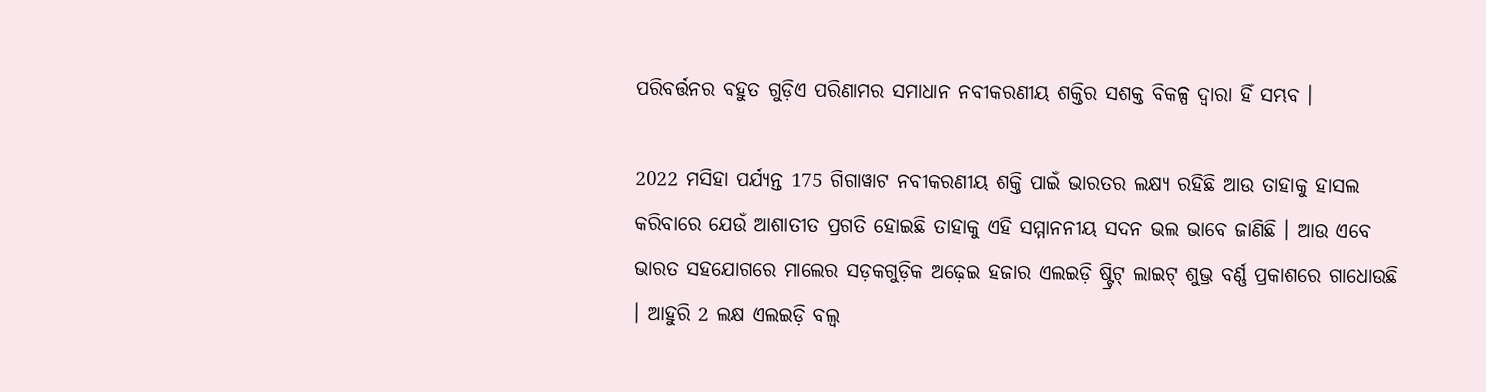ପରିବର୍ତ୍ତନର ବହୁତ ଗୁଡ଼ିଏ ପରିଣାମର ସମାଧାନ ନବୀକରଣୀୟ ଶକ୍ତିର ସଶକ୍ତ ବିକଳ୍ପ ଦ୍ୱାରା ହିଁ ସମ୍ଭବ ।

2022 ମସିହା ପର୍ଯ୍ୟନ୍ତ 175 ଗିଗାୱାଟ ନବୀକରଣୀୟ ଶକ୍ତି ପାଇଁ ଭାରତର ଲକ୍ଷ୍ୟ ରହିଛି ଆଉ ତାହାକୁ ହାସଲ କରିବାରେ ଯେଉଁ ଆଶାତୀତ ପ୍ରଗତି ହୋଇଛି ତାହାକୁ ଏହି ସମ୍ମାନନୀୟ ସଦନ ଭଲ ଭାବେ ଜାଣିଛି । ଆଉ ଏବେ ଭାରତ ସହଯୋଗରେ ମାଲେର ସଡ଼କଗୁଡ଼ିକ ଅଢ଼େଇ ହଜାର ଏଲଇଡ଼ି ଷ୍ଟ୍ରିଟ୍ ଲାଇଟ୍ ଶୁଭ୍ର ବର୍ଣ୍ଣ ପ୍ରକାଶରେ ଗାଧୋଉଛି । ଆହୁରି 2 ଲକ୍ଷ ଏଲଇଡ଼ି ବଲ୍ବ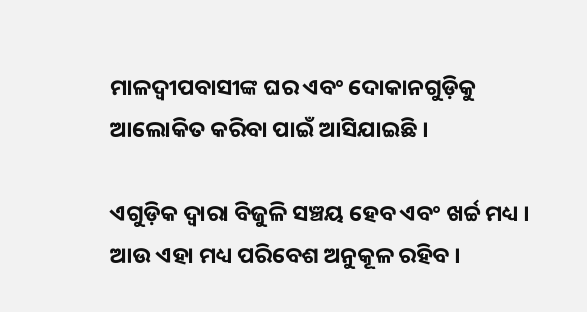ମାଳଦ୍ଵୀପବାସୀଙ୍କ ଘର ଏବଂ ଦୋକାନଗୁଡ଼ିକୁ ଆଲୋକିତ କରିବା ପାଇଁ ଆସିଯାଇଛି ।

ଏଗୁଡ଼ିକ ଦ୍ୱାରା ବିଜୁଳି ସଞ୍ଚୟ ହେବ ଏବଂ ଖର୍ଚ୍ଚ ମଧ୍ୟ । ଆଉ ଏହା ମଧ୍ୟ ପରିବେଶ ଅନୁକୂଳ ରହିବ ।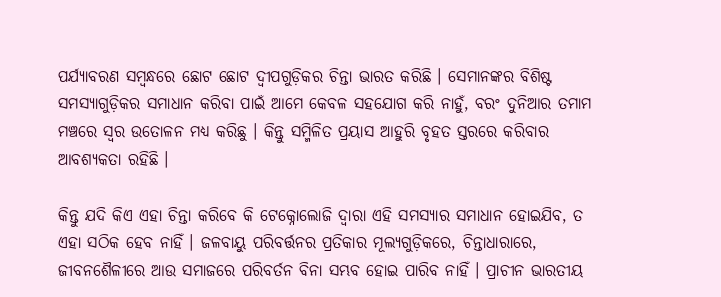ପର୍ଯ୍ୟାବରଣ ସମ୍ବନ୍ଧରେ ଛୋଟ ଛୋଟ ଦ୍ୱୀପଗୁଡ଼ିକର ଚିନ୍ତା ଭାରତ କରିଛି । ସେମାନଙ୍କର ବିଶିଷ୍ଟ ସମସ୍ୟାଗୁଡ଼ିକର ସମାଧାନ କରିବା ପାଇଁ ଆମେ କେବଳ ସହଯୋଗ କରି ନାହୁଁ, ବରଂ ଦୁନିଆର ତମାମ ମଞ୍ଚରେ ସ୍ୱର ଉତୋଳନ ମଧ୍ୟ କରିଛୁ । କିନ୍ତୁ ସମ୍ମିଳିତ ପ୍ରୟାସ ଆହୁରି ବୃହତ ସ୍ତରରେ କରିବାର ଆବଶ୍ୟକତା ରହିଛି ।

କିନ୍ତୁ ଯଦି କିଏ ଏହା ଚିନ୍ତା କରିବେ କି ଟେକ୍ନୋଲୋଜି ଦ୍ୱାରା ଏହି ସମସ୍ୟାର ସମାଧାନ ହୋଇଯିବ, ତ ଏହା ସଠିକ ହେବ ନାହିଁ । ଜଳବାୟୁ ପରିବର୍ତ୍ତନର ପ୍ରତିକାର ମୂଲ୍ୟଗୁଡ଼ିକରେ, ଚିନ୍ତାଧାରାରେ, ଜୀବନଶୈଳୀରେ ଆଉ ସମାଜରେ ପରିବର୍ତନ ବିନା ସମ୍ଭବ ହୋଇ ପାରିବ ନାହିଁ । ପ୍ରାଚୀନ ଭାରତୀୟ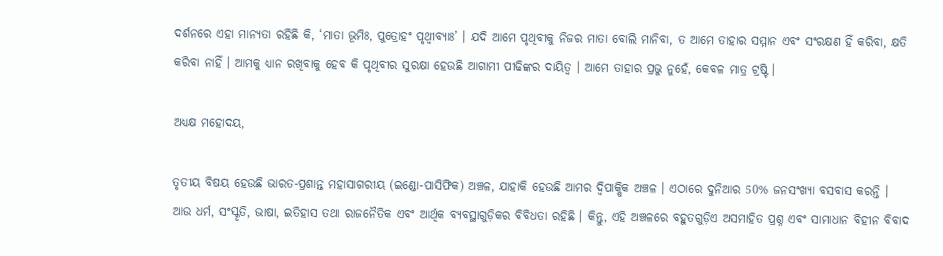ଦର୍ଶନରେ ଏହା ମାନ୍ୟତା ରହିଛି କି, ‘ମାତା ଭୂମିଃ, ପୁତ୍ରୋହଂ ପୃଥ୍ୱୀବ୍ୟାଃ’ । ଯଦି ଆମେ ପୃଥିବୀକୁ ନିଜର ମାତା ବୋଲି ମାନିବା, ତ ଆମେ ତାହାର ସମ୍ମାନ ଏବଂ ସଂରକ୍ଷଣ ହିଁ କରିବା, କ୍ଷତି କରିବା ନାହିଁ । ଆମକୁ ଧ୍ୟାନ ରଖିବାକୁ ହେବ କି ପୃଥିବୀର ସୁରକ୍ଷା ହେଉଛି ଆଗାମୀ ପୀଢିଙ୍କର ଦାୟିତ୍ଵ । ଆମେ ତାହାର ପ୍ରଭୁ ନୁହେଁ, କେବଳ ମାତ୍ର ଟ୍ରଷ୍ଟି ।

ଅଧ୍ୟକ୍ଷ ମହୋଦୟ,

ତୃତୀୟ ବିଷୟ ହେଉଛି ଭାରତ-ପ୍ରଶାନ୍ତ ମହାସାଗରୀୟ (ଇଣ୍ଡୋ-ପାସିଫିକ) ଅଞ୍ଚଳ, ଯାହାକି ହେଉଛି ଆମର ଦ୍ୱିପାକ୍ଷିକ ଅଞ୍ଚଳ । ଏଠାରେ ଦୁନିଆର 50% ଜନସଂଖ୍ୟା ବସବାସ କରନ୍ତି । ଆଉ ଧର୍ମ, ସଂସ୍କୃତି, ଭାଷା, ଇତିହାସ ତଥା ରାଜନୈତିକ ଏବଂ ଆର୍ଥିକ ବ୍ୟବସ୍ଥାଗୁଡ଼ିକର ବିବିଧତା ରହିଛି । କିନ୍ତୁ, ଏହି ଅଞ୍ଚଳରେ ବହୁତଗୁଡ଼ିଏ ଅସମାହିତ ପ୍ରଶ୍ନ ଏବଂ ସାମାଧାନ ବିହୀନ ବିବାଦ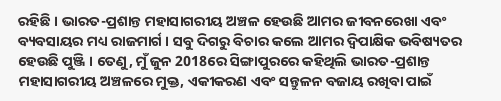ରହିଛି । ଭାରତ-ପ୍ରଶାନ୍ତ ମହାସାଗରୀୟ ଅଞ୍ଚଳ ହେଉଛି ଆମର ଜୀବନରେଖା ଏବଂ ବ୍ୟବସାୟର ମଧ୍ୟ ରାଜମାର୍ଗ । ସବୁ ଦିଗରୁ ବିଚାର କଲେ ଆମର ଦ୍ୱିପାକ୍ଷିକ ଭବିଷ୍ୟତର ହେଉଛି ପୁଞ୍ଜି । ତେଣୁ, ମୁଁ ଜୁନ 2018ରେ ସିଙ୍ଗାପୁରରେ କହିଥିଲି ଭାରତ-ପ୍ରଶାନ୍ତ ମହାସାଗରୀୟ ଅଞ୍ଚଳରେ ମୁକ୍ତ, ଏକୀକରଣ ଏବଂ ସନ୍ତୁଳନ ବଜାୟ ରଖିବା ପାଇଁ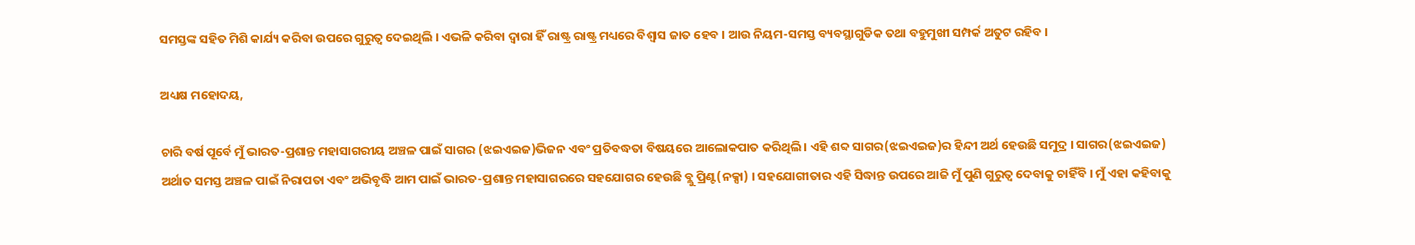ସମସ୍ତଙ୍କ ସହିତ ମିଶି କାର୍ଯ୍ୟ କରିବା ଉପରେ ଗୁରୁତ୍ୱ ଦେଇଥିଲି । ଏଭଳି କରିବା ଦ୍ୱାରା ହିଁ ରାଷ୍ଟ୍ର ରାଷ୍ଟ୍ର ମଧ୍ୟରେ ବିଶ୍ୱାସ ଜାତ ହେବ । ଆଉ ନିୟମ-ସମସ୍ତ ବ୍ୟବସ୍ଥାଗୁଡିକ ତଥା ବହୁମୁଖୀ ସମ୍ପର୍କ ଅତୁଟ ରହିବ ।

ଅଧ୍ୟକ୍ଷ ମହୋଦୟ,

ଚାରି ବର୍ଷ ପୂର୍ବେ ମୁଁ ଭାରତ-ପ୍ରଶାନ୍ତ ମହାସାଗରୀୟ ଅଞ୍ଚଳ ପାଇଁ ସାଗର (ଝଇଏଇଜ)ଭିଜନ ଏବଂ ପ୍ରତିବଦ୍ଧତା ବିଷୟରେ ଆଲୋକପାତ କରିଥିଲି । ଏହି ଶବ୍ଦ ସାଗର(ଝଇଏଇଜ)ର ହିନ୍ଦୀ ଅର୍ଥ ହେଉଛି ସମୁଦ୍ର । ସାଗର(ଝଇଏଇଜ) ଅର୍ଥାତ ସମସ୍ତ ଅଞ୍ଚଳ ପାଇଁ ନିରାପତା ଏବଂ ଅଭିବୃଦ୍ଧି ଆମ ପାଇଁ ଭାରତ-ପ୍ରଶାନ୍ତ ମହାସାଗରରେ ସହଯୋଗର ହେଉଛି ବ୍ଲୁ ପ୍ରିଣ୍ଟ(ନକ୍ସା) । ସହଯୋଗୀତାର ଏହି ସିଦ୍ଧାନ୍ତ ଉପରେ ଆଜି ମୁଁ ପୁଣି ଗୁରୁତ୍ୱ ଦେବାକୁ ଚାହିଁବି । ମୁଁ ଏହା କହିବାକୁ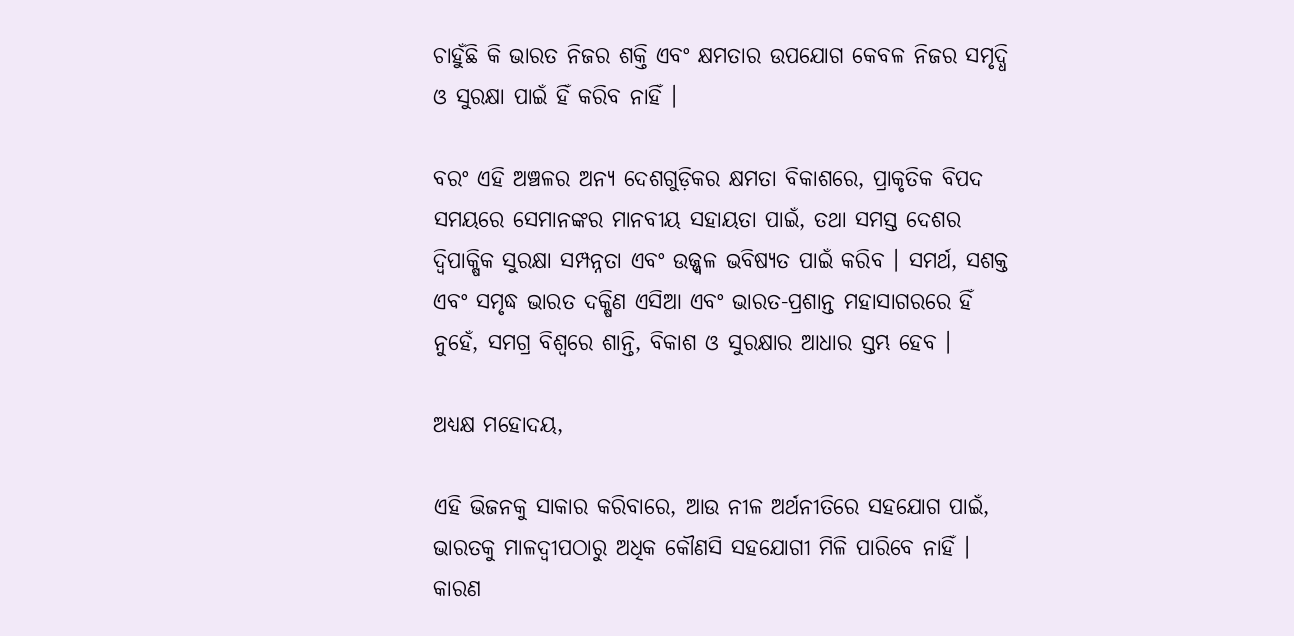ଚାହୁଁଛି କି ଭାରତ ନିଜର ଶକ୍ତି ଏବଂ କ୍ଷମତାର ଉପଯୋଗ କେବଳ ନିଜର ସମୃଦ୍ଧି ଓ ସୁରକ୍ଷା ପାଇଁ ହିଁ କରିବ ନାହିଁ ।

ବରଂ ଏହି ଅଞ୍ଚଳର ଅନ୍ୟ ଦେଶଗୁଡ଼ିକର କ୍ଷମତା ବିକାଶରେ, ପ୍ରାକୃତିକ ବିପଦ ସମୟରେ ସେମାନଙ୍କର ମାନବୀୟ ସହାୟତା ପାଇଁ, ତଥା ସମସ୍ତ ଦେଶର ଦ୍ୱିପାକ୍ଷିକ ସୁରକ୍ଷା ସମ୍ପନ୍ନତା ଏବଂ ଉଜ୍ଜ୍ୱଳ ଭବିଷ୍ୟତ ପାଇଁ କରିବ । ସମର୍ଥ, ସଶକ୍ତ ଏବଂ ସମୃଦ୍ଧ ଭାରତ ଦକ୍ଷିଣ ଏସିଆ ଏବଂ ଭାରତ-ପ୍ରଶାନ୍ତ ମହାସାଗରରେ ହିଁ ନୁହେଁ, ସମଗ୍ର ବିଶ୍ୱରେ ଶାନ୍ତି, ବିକାଶ ଓ ସୁରକ୍ଷାର ଆଧାର ସ୍ତମ୍ଭ ହେବ ।

ଅଧ୍ୟକ୍ଷ ମହୋଦୟ,

ଏହି ଭିଜନକୁ ସାକାର କରିବାରେ, ଆଉ ନୀଳ ଅର୍ଥନୀତିରେ ସହଯୋଗ ପାଇଁ, ଭାରତକୁ ମାଳଦ୍ଵୀପଠାରୁ ଅଧିକ କୌଣସି ସହଯୋଗୀ ମିଳି ପାରିବେ ନାହିଁ । କାରଣ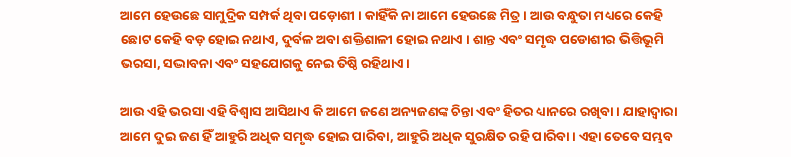ଆମେ ହେଉଛେ ସାମୁଦ୍ରିକ ସମ୍ପର୍କ ଥିବା ପଡ଼ୋଶୀ । କାହିଁକି ନା ଆମେ ହେଉଛେ ମିତ୍ର । ଆଉ ବନ୍ଧୁତା ମଧ୍ୟରେ କେହି ଛୋଟ କେହି ବଡ଼ ହୋଇ ନଥାଏ, ଦୁର୍ବଳ ଅବା ଶକ୍ତିଶାଳୀ ହୋଇ ନଥାଏ । ଶାନ୍ତ ଏବଂ ସମୃଦ୍ଧ ପଡୋଶୀର ଭିତ୍ତିଭୂମି ଭରସା, ସଦ୍ଭାବନା ଏବଂ ସହଯୋଗକୁ ନେଇ ତିଷ୍ଠି ରହିଥାଏ ।

ଆଉ ଏହି ଭରସା ଏହି ବିଶ୍ୱାସ ଆସିଥାଏ କି ଆମେ ଜଣେ ଅନ୍ୟଜଣଙ୍କ ଚିନ୍ତା ଏବଂ ହିତର ଧ୍ୟାନରେ ରଖିବା । ଯାହାଦ୍ୱାରା ଆମେ ଦୁଇ ଜଣ ହିଁ ଆହୁରି ଅଧିକ ସମୃଦ୍ଧ ହୋଇ ପାରିବା, ଆହୁରି ଅଧିକ ସୁରକ୍ଷିତ ରହି ପାରିବା । ଏହା ତେବେ ସମ୍ଭବ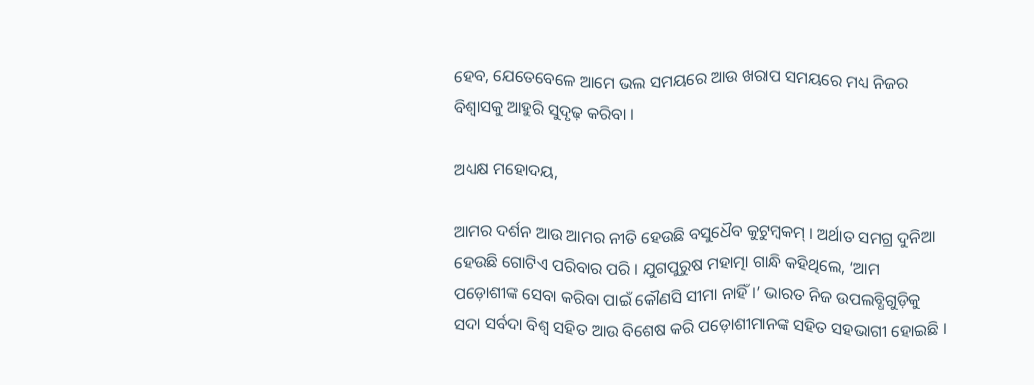ହେବ, ଯେତେବେଳେ ଆମେ ଭଲ ସମୟରେ ଆଉ ଖରାପ ସମୟରେ ମଧ୍ୟ ନିଜର ବିଶ୍ୱାସକୁ ଆହୁରି ସୁଦୃଢ଼ କରିବା ।

ଅଧ୍ୟକ୍ଷ ମହୋଦୟ,

ଆମର ଦର୍ଶନ ଆଉ ଆମର ନୀତି ହେଉଛି ବସୁଧୈବ କୁଟୁମ୍ବକମ୍ । ଅର୍ଥାତ ସମଗ୍ର ଦୁନିଆ ହେଉଛି ଗୋଟିଏ ପରିବାର ପରି । ଯୁଗପୁରୁଷ ମହାତ୍ମା ଗାନ୍ଧି କହିଥିଲେ, ‘ଆମ ପଡ଼ୋଶୀଙ୍କ ସେବା କରିବା ପାଇଁ କୌଣସି ସୀମା ନାହିଁ ।’ ଭାରତ ନିଜ ଉପଲବ୍ଧିଗୁଡ଼ିକୁ ସଦା ସର୍ବଦା ବିଶ୍ୱ ସହିତ ଆଉ ବିଶେଷ କରି ପଡ଼ୋଶୀମାନଙ୍କ ସହିତ ସହଭାଗୀ ହୋଇଛି ।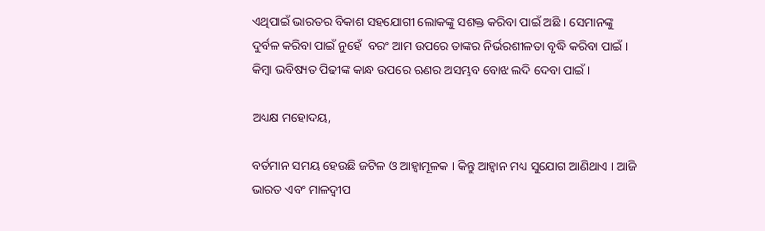ଏଥିପାଇଁ ଭାରତର ବିକାଶ ସହଯୋଗୀ ଲୋକଙ୍କୁ ସଶକ୍ତ କରିବା ପାଇଁ ଅଛି । ସେମାନଙ୍କୁ ଦୁର୍ବଳ କରିବା ପାଇଁ ନୁହେଁ  ବରଂ ଆମ ଉପରେ ତାଙ୍କର ନିର୍ଭରଶୀଳତା ବୃଦ୍ଧି କରିବା ପାଇଁ । କିମ୍ବା ଭବିଷ୍ୟତ ପିଢୀଙ୍କ କାନ୍ଧ ଉପରେ ଋଣର ଅସମ୍ଭବ ବୋଝ ଲଦି ଦେବା ପାଇଁ ।

ଅଧ୍ୟକ୍ଷ ମହୋଦୟ,

ବର୍ତମାନ ସମୟ ହେଉଛି ଜଟିଳ ଓ ଆହ୍ଵାମୂଳକ । କିନ୍ତୁ ଆହ୍ୱାନ ମଧ୍ୟ ସୁଯୋଗ ଆଣିଥାଏ । ଆଜି ଭାରତ ଏବଂ ମାଳଦ୍ଵୀପ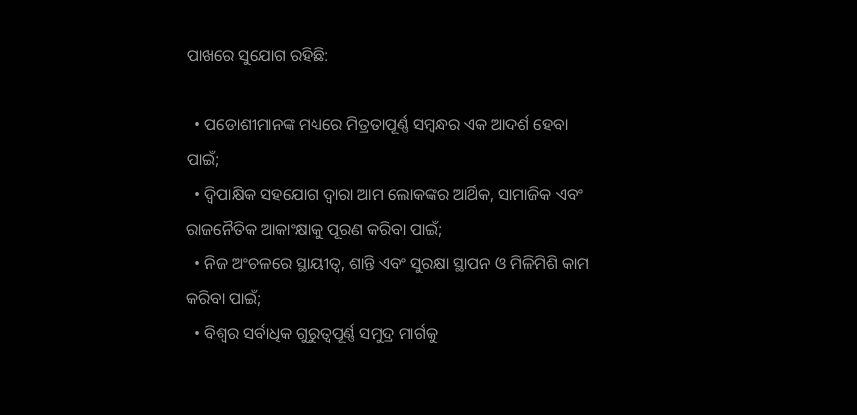ପାଖରେ ସୁଯୋଗ ରହିଛି:

  • ପଡୋଶୀମାନଙ୍କ ମଧ୍ୟରେ ମିତ୍ରତାପୂର୍ଣ୍ଣ ସମ୍ବନ୍ଧର ଏକ ଆଦର୍ଶ ହେବା ପାଇଁ;
  • ଦ୍ୱିପାକ୍ଷିକ ସହଯୋଗ ଦ୍ୱାରା ଆମ ଲୋକଙ୍କର ଆର୍ଥିକ, ସାମାଜିକ ଏବଂ ରାଜନୈତିକ ଆକାଂକ୍ଷାକୁ ପୂରଣ କରିବା ପାଇଁ;
  • ନିଜ ଅଂଚଳରେ ସ୍ଥାୟୀତ୍ୱ, ଶାନ୍ତି ଏବଂ ସୁରକ୍ଷା ସ୍ଥାପନ ଓ ମିଳିମିଶି କାମ କରିବା ପାଇଁ;
  • ବିଶ୍ୱର ସର୍ବାଧିକ ଗୁରୁତ୍ୱପୂର୍ଣ୍ଣ ସମୁଦ୍ର ମାର୍ଗକୁ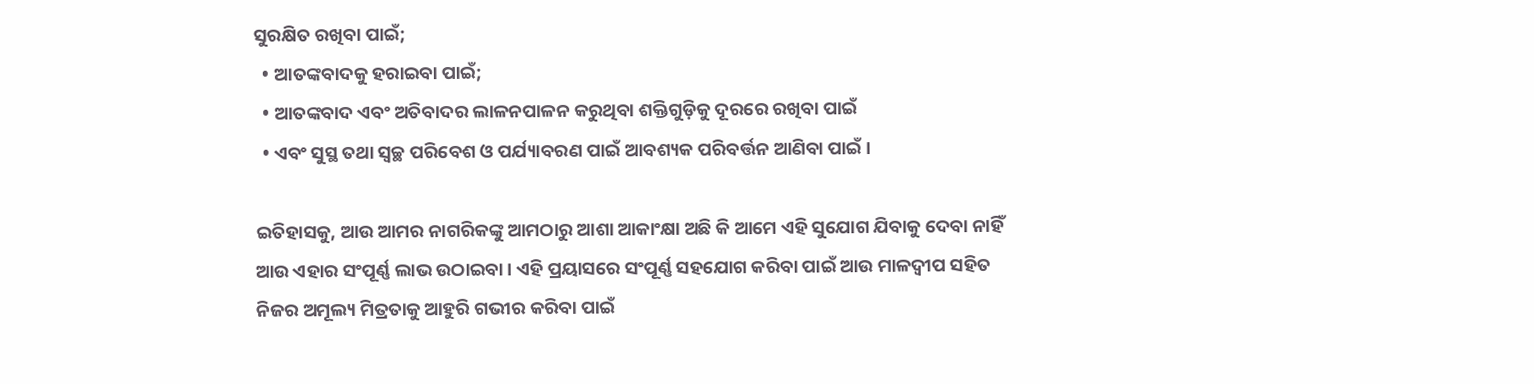ସୁରକ୍ଷିତ ରଖିବା ପାଇଁ;
  • ଆତଙ୍କବାଦକୁ ହରାଇବା ପାଇଁ;
  • ଆତଙ୍କବାଦ ଏବଂ ଅତିବାଦର ଲାଳନପାଳନ କରୁଥିବା ଶକ୍ତିଗୁଡ଼ିକୁ ଦୂରରେ ରଖିବା ପାଇଁ
  • ଏବଂ ସୁସ୍ଥ ତଥା ସ୍ୱଚ୍ଛ ପରିବେଶ ଓ ପର୍ଯ୍ୟାବରଣ ପାଇଁ ଆବଶ୍ୟକ ପରିବର୍ତ୍ତନ ଆଣିବା ପାଇଁ ।

ଇତିହାସକୁ, ଆଉ ଆମର ନାଗରିକଙ୍କୁ ଆମଠାରୁ ଆଶା ଆକାଂକ୍ଷା ଅଛି କି ଆମେ ଏହି ସୁଯୋଗ ଯିବାକୁ ଦେବା ନାହିଁ ଆଉ ଏହାର ସଂପୂର୍ଣ୍ଣ ଲାଭ ଉଠାଇବା । ଏହି ପ୍ରୟାସରେ ସଂପୂର୍ଣ୍ଣ ସହଯୋଗ କରିବା ପାଇଁ ଆଉ ମାଳଦ୍ଵୀପ ସହିତ ନିଜର ଅମୂଲ୍ୟ ମିତ୍ରତାକୁ ଆହୁରି ଗଭୀର କରିବା ପାଇଁ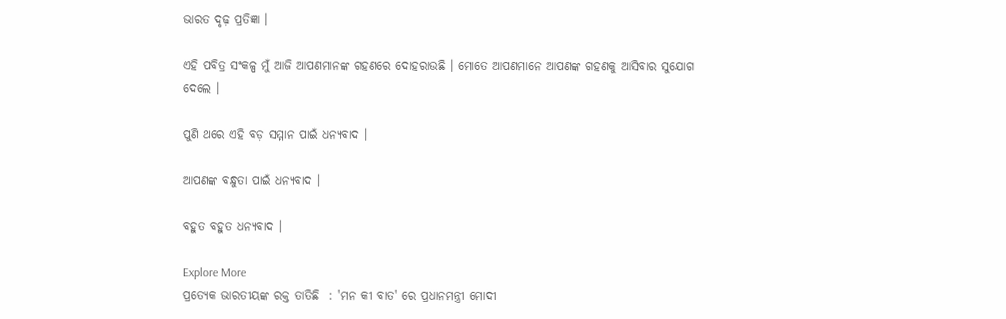ଭାରତ ଦୃଢ଼ ପ୍ରତିଜ୍ଞା ।

ଏହି ପବିତ୍ର ସଂକଳ୍ପ ମୁଁ ଆଜି ଆପଣମାନଙ୍କ ଗହଣରେ ଦୋହରାଉଛି । ମୋତେ ଆପଣମାନେ ଆପଣଙ୍କ ଗହଣକୁ ଆସିବାର ସୁଯୋଗ ଦେଲେ ।

ପୁଣି ଥରେ ଏହି ବଡ଼ ସମ୍ମାନ ପାଇଁ ଧନ୍ୟବାଦ ।

ଆପଣଙ୍କ ବନ୍ଧୁତା ପାଇଁ ଧନ୍ୟବାଦ ।

ବହୁତ ବହୁତ ଧନ୍ୟବାଦ ।

Explore More
ପ୍ରତ୍ୟେକ ଭାରତୀୟଙ୍କ ରକ୍ତ ତାତିଛି  : 'ମନ କୀ ବାତ' ରେ ପ୍ରଧାନମନ୍ତ୍ରୀ ମୋଦୀ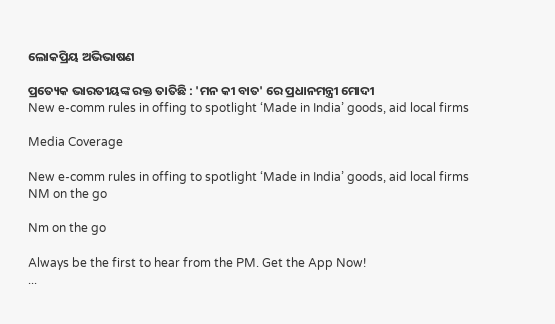ଲୋକପ୍ରିୟ ଅଭିଭାଷଣ

ପ୍ରତ୍ୟେକ ଭାରତୀୟଙ୍କ ରକ୍ତ ତାତିଛି : 'ମନ କୀ ବାତ' ରେ ପ୍ରଧାନମନ୍ତ୍ରୀ ମୋଦୀ
New e-comm rules in offing to spotlight ‘Made in India’ goods, aid local firms

Media Coverage

New e-comm rules in offing to spotlight ‘Made in India’ goods, aid local firms
NM on the go

Nm on the go

Always be the first to hear from the PM. Get the App Now!
...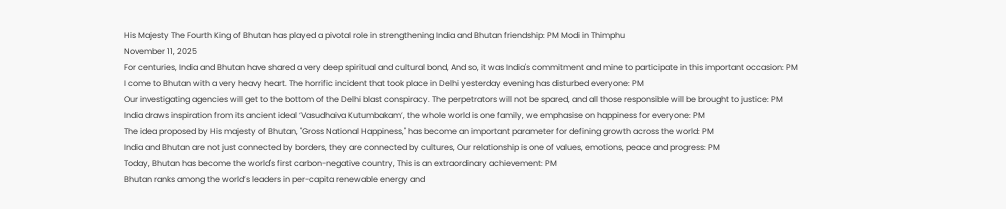His Majesty The Fourth King of Bhutan has played a pivotal role in strengthening India and Bhutan friendship: PM Modi in Thimphu
November 11, 2025
For centuries, India and Bhutan have shared a very deep spiritual and cultural bond, And so, it was India's commitment and mine to participate in this important occasion: PM
I come to Bhutan with a very heavy heart. The horrific incident that took place in Delhi yesterday evening has disturbed everyone: PM
Our investigating agencies will get to the bottom of the Delhi blast conspiracy. The perpetrators will not be spared, and all those responsible will be brought to justice: PM
India draws inspiration from its ancient ideal ‘Vasudhaiva Kutumbakam’, the whole world is one family, we emphasise on happiness for everyone: PM
The idea proposed by His majesty of Bhutan, "Gross National Happiness," has become an important parameter for defining growth across the world: PM
India and Bhutan are not just connected by borders, they are connected by cultures, Our relationship is one of values, emotions, peace and progress: PM
Today, Bhutan has become the world's first carbon-negative country, This is an extraordinary achievement: PM
Bhutan ranks among the world’s leaders in per-capita renewable energy and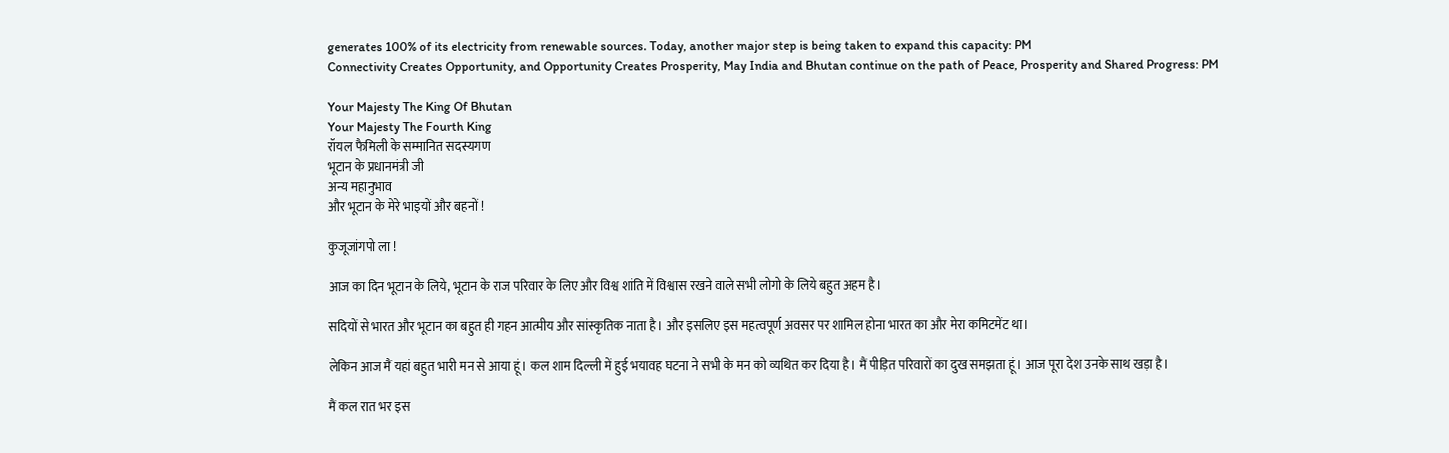generates 100% of its electricity from renewable sources. Today, another major step is being taken to expand this capacity: PM
Connectivity Creates Opportunity, and Opportunity Creates Prosperity, May India and Bhutan continue on the path of Peace, Prosperity and Shared Progress: PM

Your Majesty The King Of Bhutan
Your Majesty The Fourth King
रॉयल फैमिली के सम्मानित सदस्यगण
भूटान के प्रधानमंत्री जी
अन्य महानुभाव
और भूटान के मेरे भाइयों और बहनों !

कुजूजांगपो ला !

आज का दिन भूटान के लिये, भूटान के राज परिवार के लिए और विश्व शांति में विश्वास रखने वाले सभी लोगो के लिये बहुत अहम है।

सदियों से भारत और भूटान का बहुत ही गहन आत्मीय और सांस्कृतिक नाता है। और इसलिए इस महत्वपूर्ण अवसर पर शामिल होना भारत का और मेरा कमिटमेंट था।

लेकिन आज मैं यहां बहुत भारी मन से आया हूं। कल शाम दिल्ली में हुई भयावह घटना ने सभी के मन को व्यथित कर दिया है। मैं पीड़ित परिवारों का दुख समझता हूं। आज पूरा देश उनके साथ खड़ा है।

मैं कल रात भर इस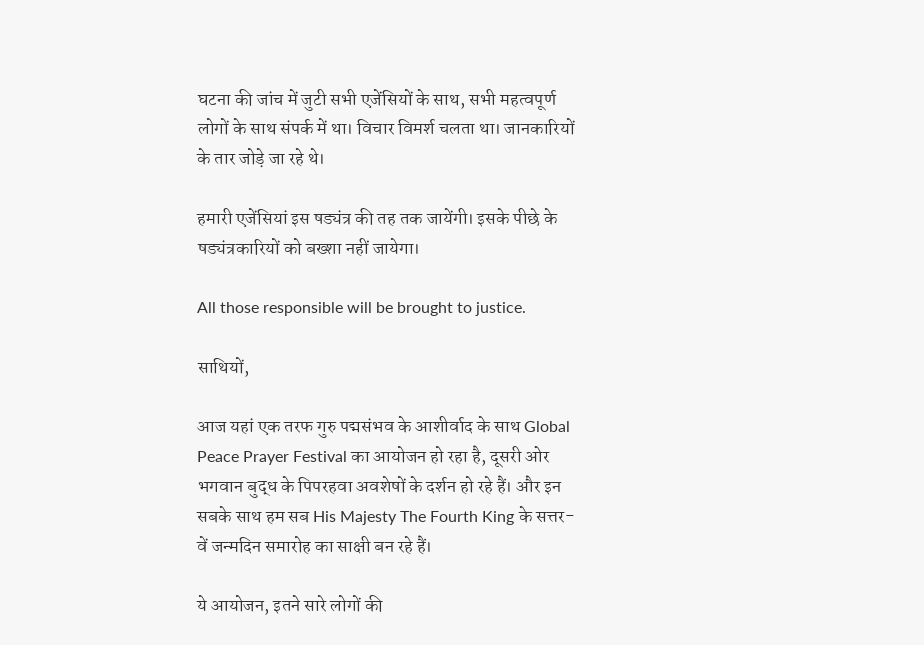घटना की जांच में जुटी सभी एजेंसियों के साथ, सभी महत्वपूर्ण लोगों के साथ संपर्क में था। विचार विमर्श चलता था। जानकारियों के तार जोड़े जा रहे थे।

हमारी एजेंसियां इस षड्यंत्र की तह तक जायेंगी। इसके पीछे के षड्यंत्रकारियों को बख्शा नहीं जायेगा।

All those responsible will be brought to justice.

साथियों,

आज यहां एक तरफ गुरु पद्मसंभव के आशीर्वाद के साथ Global Peace Prayer Festival का आयोजन हो रहा है, दूसरी ओर भगवान बुद्ध के पिपरहवा अवशेषों के दर्शन हो रहे हैं। और इन सबके साथ हम सब His Majesty The Fourth King के सत्तर-वें जन्मदिन समारोह का साक्षी बन रहे हैं।

ये आयोजन, इतने सारे लोगों की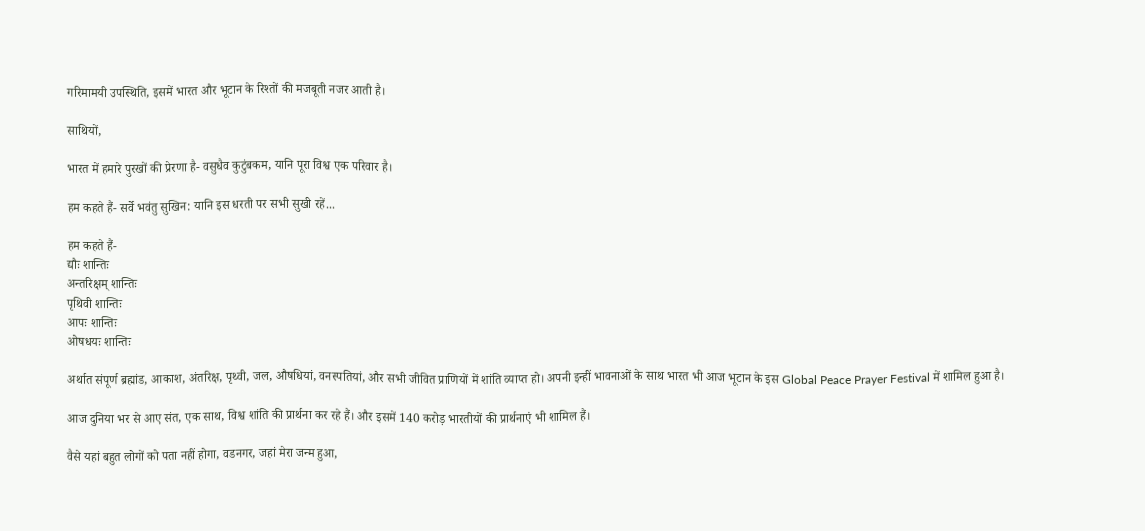गरिमामयी उपस्थिति, इसमें भारत और भूटान के रिश्तों की मजबूती नजर आती है।

साथियों,

भारत में हमारे पुरखों की प्रेरणा है- वसुधैव कुटुंबकम, यानि पूरा विश्व एक परिवार है।

हम कहते हैं- सर्वे भवंतु सुखिन: यानि इस धरती पर सभी सुखी रहें...

हम कहते हैं-
द्यौः शान्तिः
अन्तरिक्षम् शान्तिः
पृथिवी शान्तिः
आपः शान्तिः
ओषधयः शान्तिः

अर्थात संपूर्ण ब्रह्मांड, आकाश, अंतरिक्ष, पृथ्वी, जल, औषधियां, वनस्पतियां, और सभी जीवित प्राणियों में शांति व्याप्त हो। अपनी इन्हीं भावनाओं के साथ भारत भी आज भूटान के इस Global Peace Prayer Festival में शामिल हुआ है।

आज दुनिया भर से आए संत, एक साथ, विश्व शांति की प्रार्थना कर रहे हैं। और इसमें 140 करोड़ भारतीयों की प्रार्थनाएं भी शामिल हैं।

वैसे यहां बहुत लोगों को पता नहीं होगा, वडनगर, जहां मेरा जन्म हुआ,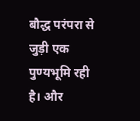बौद्ध परंपरा से जुड़ी एक पुण्यभूमि रही है। और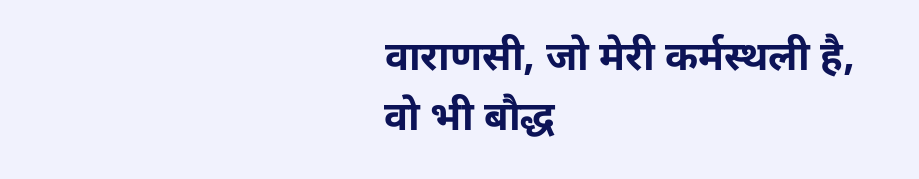वाराणसी, जो मेरी कर्मस्थली है, वो भी बौद्ध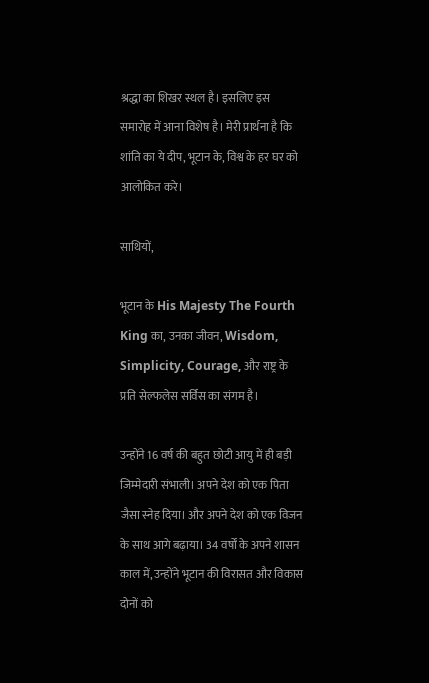श्रद्धा का शिखर स्थल है। इसलिए इस समारोह में आना विशेष है। मेरी प्रार्थना है कि शांति का ये दीप, भूटान के, विश्व के हर घर को आलोकित करे।

साथियों,

भूटान के His Majesty The Fourth King का, उनका जीवन, Wisdom, Simplicity, Courage, और राष्ट्र के प्रति सेल्फलेस सर्विस का संगम है।

उन्होंने 16 वर्ष की बहुत छोटी आयु में ही बड़ी जिम्मेदारी संभाली। अपने देश को एक पिता जैसा स्नेह दिया। और अपने देश को एक विजन के साथ आगे बढ़ाया। 34 वर्षों के अपने शासन काल में, उन्होंने भूटान की विरासत और विकास दोनों को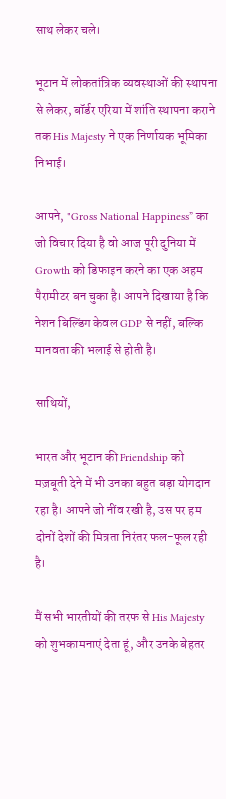साथ लेकर चले।

भूटान में लोकतांत्रिक व्यवस्थाओं की स्थापना से लेकर, बॉर्डर एरिया में शांति स्थापना कराने तक His Majesty ने एक निर्णायक भूमिका निभाई।

आपने, "Gross National Happiness” का जो विचार दिया है वो आज पूरी दुनिया में Growth को डिफाइन करने का एक अहम पैरामीटर बन चुका है। आपने दिखाया है कि नेशन बिल्डिंग केवल GDP से नहीं, बल्कि मानवता की भलाई से होती है।

साथियों,

भारत और भूटान की Friendship को मज़बूती देने में भी उनका बहुत बड़ा योगदान रहा है। आपने जो नींव रखी है, उस पर हम दोनों देशों की मित्रता निरंतर फल-फूल रही है।

मैं सभी भारतीयों की तरफ से His Majesty को शुभकामनाएं देता हूं, और उनके बेहतर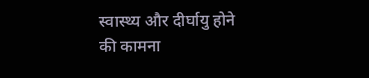स्वास्थ्य और दीर्घायु होने की कामना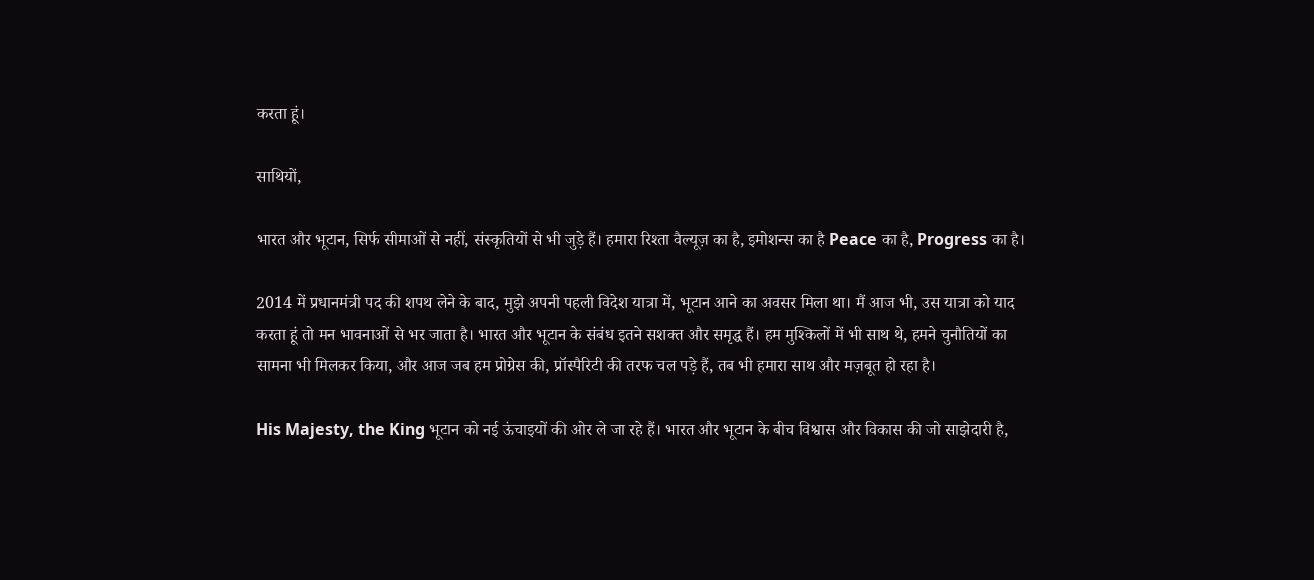करता हूं।

साथियों,

भारत और भूटान, सिर्फ सीमाओं से नहीं, संस्कृतियों से भी जुड़े हैं। हमारा रिश्ता वैल्यूज़ का है, इमोशन्स का है Peace का है, Progress का है।

2014 में प्रधानमंत्री पद की शपथ लेने के बाद, मुझे अपनी पहली विदेश यात्रा में, भूटान आने का अवसर मिला था। मैं आज भी, उस यात्रा को याद करता हूं तो मन भावनाओं से भर जाता है। भारत और भूटान के संबंध इतने सशक्त और समृद्ध हैं। हम मुश्किलों में भी साथ थे, हमने चुनौतियों का सामना भी मिलकर किया, और आज जब हम प्रोग्रेस की, प्रॉस्पैरिटी की तरफ चल पड़े हैं, तब भी हमारा साथ और मज़बूत हो रहा है।

His Majesty, the King भूटान को नई ऊंचाइयों की ओर ले जा रहे हैं। भारत और भूटान के बीच विश्वास और विकास की जो साझेदारी है,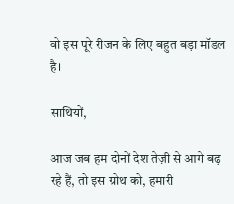वो इस पूरे रीजन के लिए बहुत बड़ा मॉडल है।

साथियों,

आज जब हम दोनों देश तेज़ी से आगे बढ़ रहे हैं, तो इस ग्रोथ को, हमारी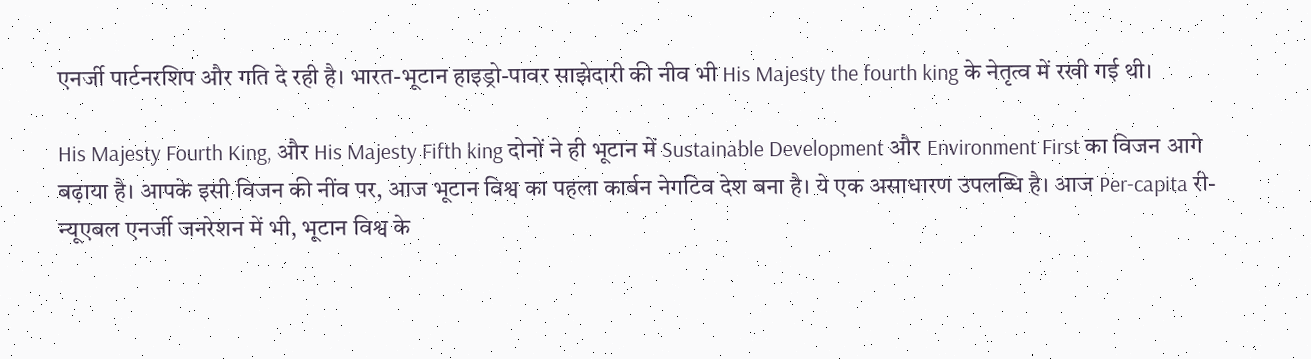एनर्जी पार्टनरशिप और गति दे रही है। भारत-भूटान हाइड्रो-पावर साझेदारी की नीव भी His Majesty the fourth king के नेतृत्व में रखी गई थी।

His Majesty Fourth King, और His Majesty Fifth king दोनों ने ही भूटान में Sustainable Development और Environment First का विजन आगे बढ़ाया है। आपके इसी विजन की नींव पर, आज भूटान विश्व का पहला कार्बन नेगटिव देश बना है। ये एक असाधारण उपलब्धि है। आज Per-capita री-न्यूएबल एनर्जी जनरेशन में भी, भूटान विश्व के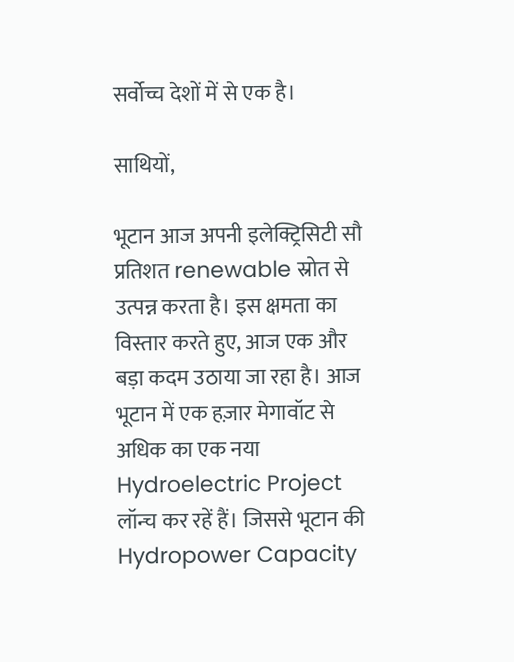सर्वोच्च देशों में से एक है।

साथियों,

भूटान आज अपनी इलेक्ट्रिसिटी सौ प्रतिशत renewable स्रोत से उत्पन्न करता है। इस क्षमता का विस्तार करते हुए, आज एक और बड़ा कदम उठाया जा रहा है। आज भूटान में एक हज़ार मेगावॉट से अधिक का एक नया Hydroelectric Project लॉन्च कर रहें हैं। जिससे भूटान की Hydropower Capacity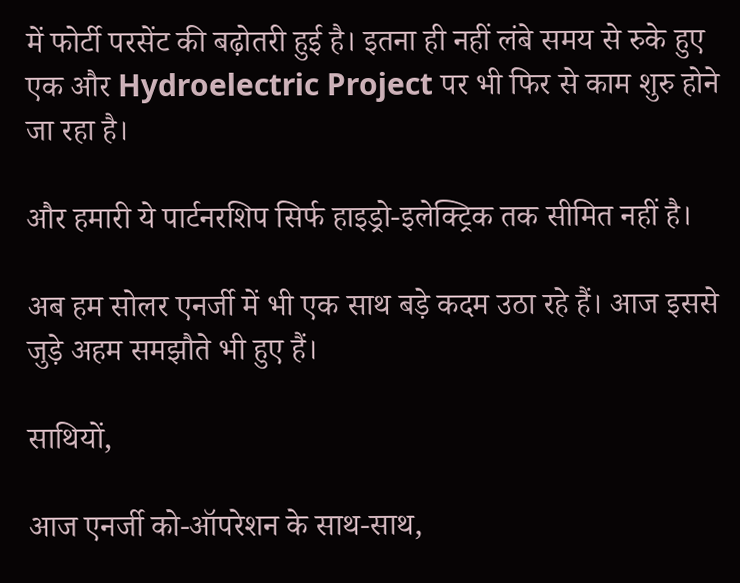में फोर्टी परसेंट की बढ़ोतरी हुई है। इतना ही नहीं लंबे समय से रुके हुए एक और Hydroelectric Project पर भी फिर से काम शुरु होने जा रहा है।

और हमारी ये पार्टनरशिप सिर्फ हाइड्रो-इलेक्ट्रिक तक सीमित नहीं है।

अब हम सोलर एनर्जी में भी एक साथ बड़े कदम उठा रहे हैं। आज इससे जुड़े अहम समझौते भी हुए हैं।

साथियों,

आज एनर्जी को-ऑपरेशन के साथ-साथ,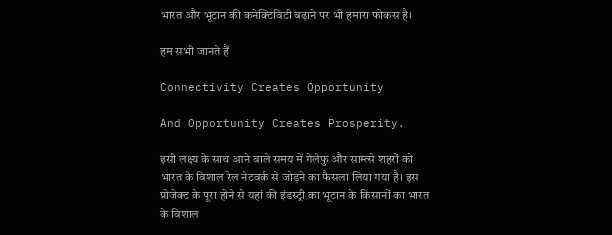भारत और भूटान की कनेक्टिविटी बढ़ाने पर भी हमारा फोकस है।

हम सभी जानते हैं

Connectivity Creates Opportunity

And Opportunity Creates Prosperity.

इसी लक्ष्य के साथ आने वाले समय में गेलेफु और साम्त्से शहरों को भारत के विशाल रेल नेटवर्क से जोड़ने का फैसला लिया गया है। इस प्रोजेक्ट के पूरा होने से यहां की इंडस्ट्री का भूटान के किसानों का भारत के विशाल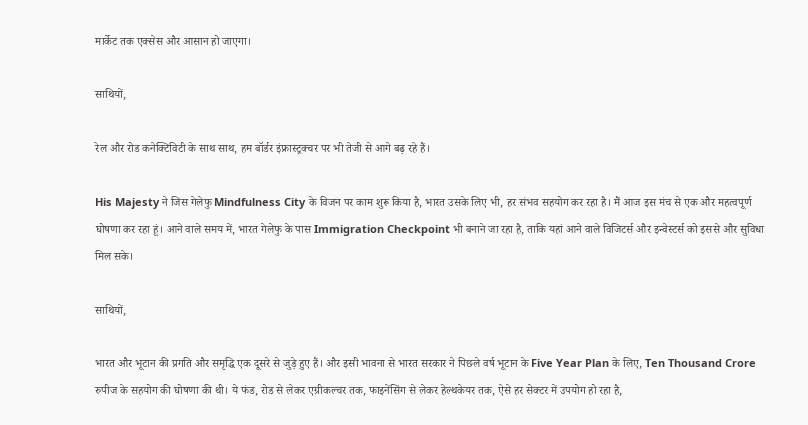मार्केट तक एक्सेस और आसान हो जाएगा।

साथियों,

रेल और रोड कनेक्टिविटी के साथ साथ, हम बॉर्डर इंफ्रास्ट्रक्चर पर भी तेजी से आगे बढ़ रहे हैं।

His Majesty ने जिस गेलेफु Mindfulness City के विजन पर काम शुरू किया है, भारत उसके लिए भी, हर संभव सहयोग कर रहा है। मैं आज इस मंच से एक और महत्वपूर्ण घोषणा कर रहा हूं। आने वाले समय में, भारत गेलेफु के पास Immigration Checkpoint भी बनाने जा रहा है, ताकि यहां आने वाले विजिटर्स और इन्वेस्टर्स को इससे और सुविधा मिल सके।

साथियों,

भारत और भूटान की प्रगति और समृद्धि एक दूसरे से जुड़े हुए हैं। और इसी भावना से भारत सरकार ने पिछले वर्ष भूटान के Five Year Plan के लिए, Ten Thousand Crore रुपीज के सहयोग की घोषणा की थी। ये फंड, रोड से लेकर एग्रीकल्चर तक, फाइनेंसिंग से लेकर हेल्थकेयर तक, ऐसे हर सेक्टर में उपयोग हो रहा है,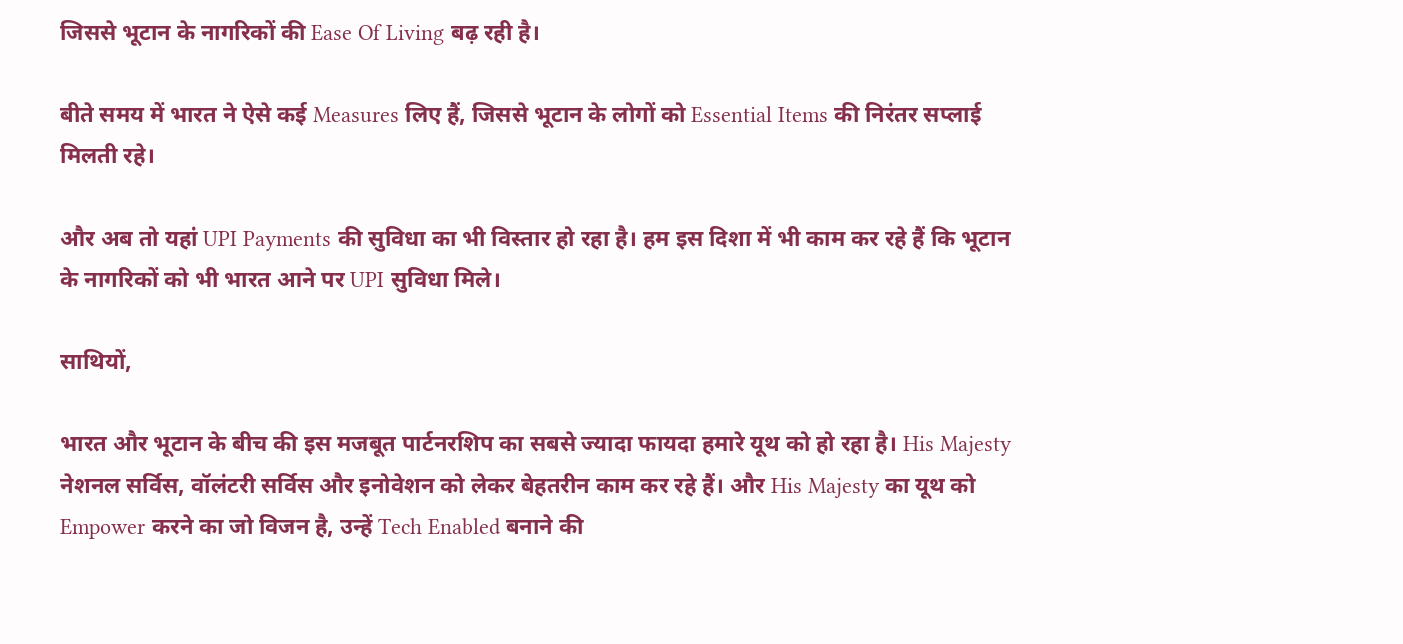जिससे भूटान के नागरिकों की Ease Of Living बढ़ रही है।

बीते समय में भारत ने ऐसे कई Measures लिए हैं, जिससे भूटान के लोगों को Essential Items की निरंतर सप्लाई मिलती रहे।

और अब तो यहां UPI Payments की सुविधा का भी विस्तार हो रहा है। हम इस दिशा में भी काम कर रहे हैं कि भूटान के नागरिकों को भी भारत आने पर UPI सुविधा मिले।

साथियों,

भारत और भूटान के बीच की इस मजबूत पार्टनरशिप का सबसे ज्यादा फायदा हमारे यूथ को हो रहा है। His Majesty नेशनल सर्विस, वॉलंटरी सर्विस और इनोवेशन को लेकर बेहतरीन काम कर रहे हैं। और His Majesty का यूथ को Empower करने का जो विजन है, उन्हें Tech Enabled बनाने की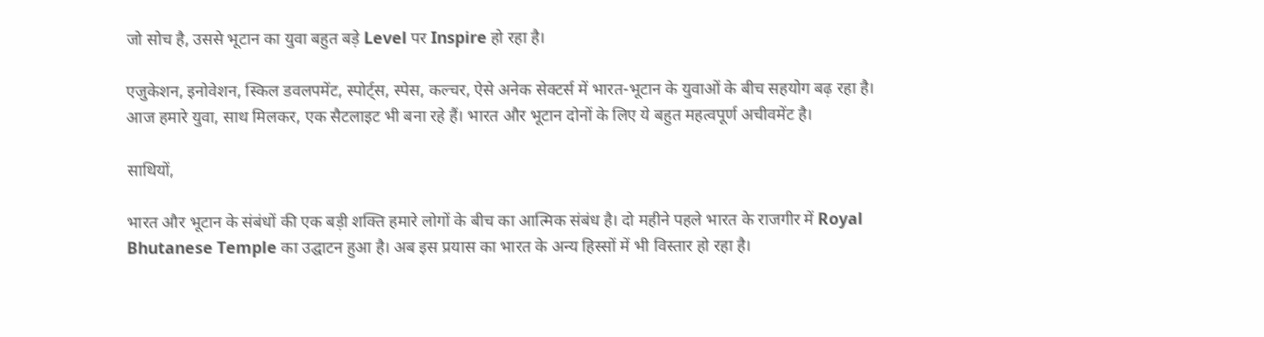जो सोच है, उससे भूटान का युवा बहुत बड़े Level पर Inspire हो रहा है।

एजुकेशन, इनोवेशन, स्किल डवलपमेंट, स्पोर्ट्स, स्पेस, कल्चर, ऐसे अनेक सेक्टर्स में भारत-भूटान के युवाओं के बीच सहयोग बढ़ रहा है। आज हमारे युवा, साथ मिलकर, एक सैटलाइट भी बना रहे हैं। भारत और भूटान दोनों के लिए ये बहुत महत्वपूर्ण अचीवमेंट है।

साथियों,

भारत और भूटान के संबंधों की एक बड़ी शक्ति हमारे लोगों के बीच का आत्मिक संबंध है। दो महीने पहले भारत के राजगीर में Royal Bhutanese Temple का उद्घाटन हुआ है। अब इस प्रयास का भारत के अन्य हिस्सों में भी विस्तार हो रहा है।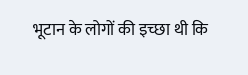भूटान के लोगों की इच्छा थी कि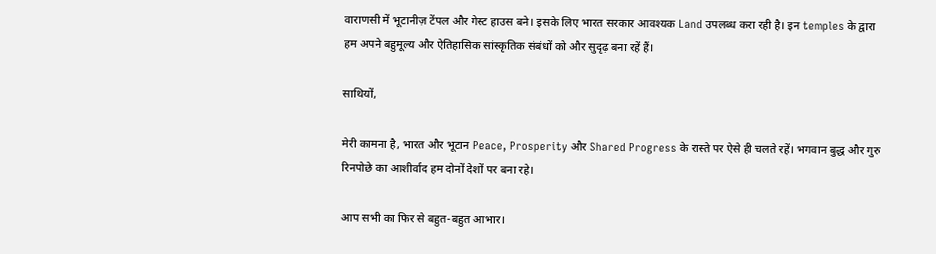वाराणसी में भूटानीज़ टेंपल और गेस्ट हाउस बने। इसके लिए भारत सरकार आवश्यक Land उपलब्ध करा रही है। इन temples के द्वारा हम अपने बहुमूल्य और ऐतिहासिक सांस्कृतिक संबंधों को और सुदृढ़ बना रहें हैं।

साथियों,

मेरी कामना है, भारत और भूटान Peace, Prosperity और Shared Progress के रास्ते पर ऐसे ही चलते रहें। भगवान बुद्ध और गुरु रिनपोछे का आशीर्वाद हम दोनों देशों पर बना रहे।

आप सभी का फिर से बहुत-बहुत आभार।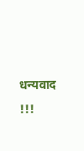धन्यवाद !!!